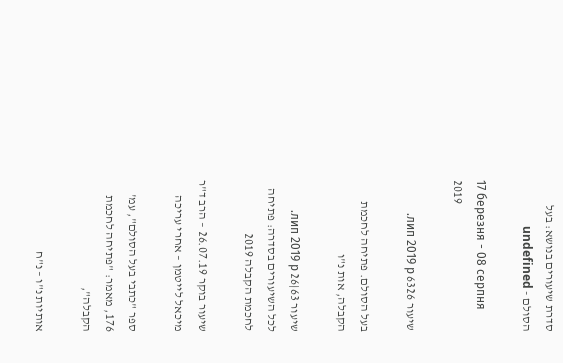סדרת שיעורים בנושא: בעל הסולם - undefined

17 березня - 08 серпня 2019

שיעור 6326 лип 2019 р.

בעל הסולם. פתיחה לחכמת הקבלה, אות נ"ו

שיעור 63|26 лип 2019 р.
לכל השיעורים בסדרה: פתיחה לחכמת הקבלה 2019

שיעור בוקר 26.07.19 – הרב ד"ר מיכאל לייטמן – אחרי עריכה

ספר "כתבי בעל הסולם", עמ' 176, מאמר: "פתיחה לחכמת הקבלה",

אותיות נ"ו – נ"ח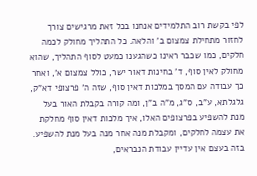לפי בקשת רוב התלמידים אנחנו בכל זאת מרגישים צורך לחזור מתחילת צמצום ב' והלאה. כל התהליך מחולק לכמה חלקים, כמו שכבר ראינו כשהגענו כמעט לסוף התהליך, שהוא מחולק לאין סוף, ד' בחינות דאור ישר, כולל צמצום א', ואחר כך עבודה עם המסך במלכות דאין סוף, שזה ה' פרצופי דא"ק, גלגלתא, ע"ב, ס"ג, מ"ה ב"ן, ומה קורה בקבלת האור בעל מנת להשפיע בפרצופים האלו, איך מלכות דאין סוף מחלקת את עצמה לחלקים, ומקבלת מנה אחר מנה בעל מנת להשפיע. בזה בעצם אין עדיין עבודת הנבראים,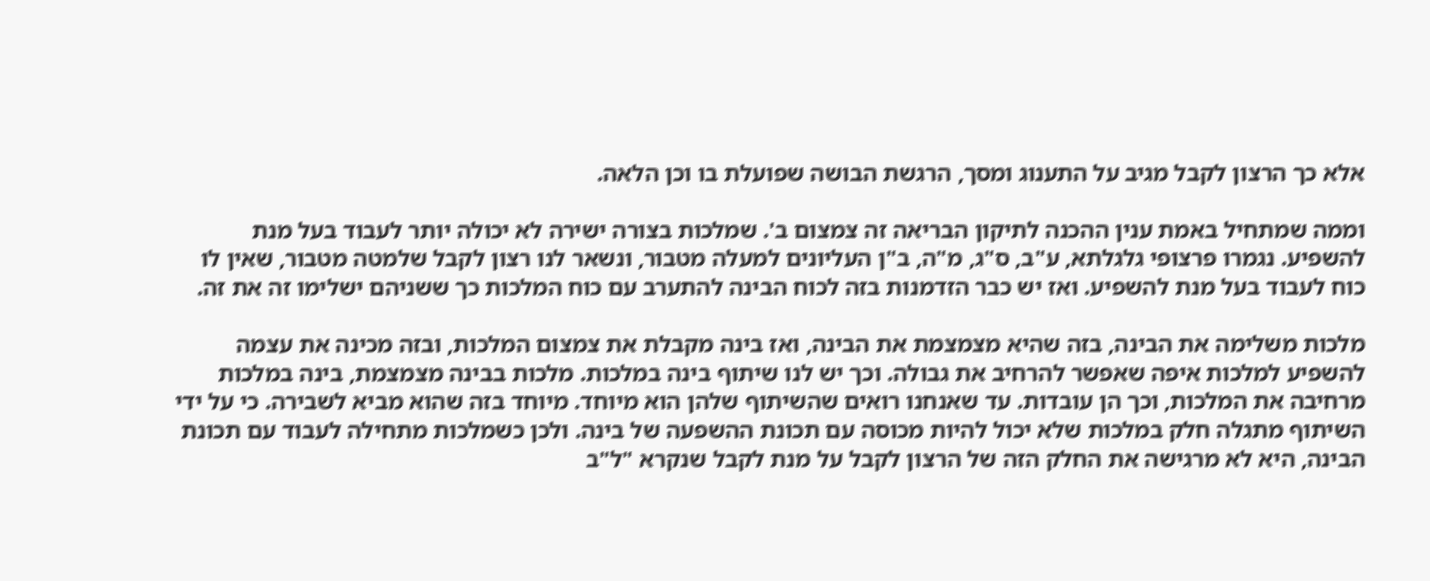אלא כך הרצון לקבל מגיב על התענוג ומסך, הרגשת הבושה שפועלת בו וכן הלאה.

וממה שמתחיל באמת ענין ההכנה לתיקון הבריאה זה צמצום ב'. שמלכות בצורה ישירה לא יכולה יותר לעבוד בעל מנת להשפיע. נגמרו פרצופי גלגלתא, ע"ב, ס"ג, מ"ה, ב"ן העליונים למעלה מטבור, ונשאר לנו רצון לקבל שלמטה מטבור, שאין לו כוח לעבוד בעל מנת להשפיע. ואז יש כבר הזדמנות בזה לכוח הבינה להתערב עם כוח המלכות כך ששניהם ישלימו זה את זה.

מלכות משלימה את הבינה, בזה שהיא מצמצמת את הבינה, ואז בינה מקבלת את צמצום המלכות, ובזה מכינה את עצמה להשפיע למלכות איפה שאפשר להרחיב את גבולה. וכך יש לנו שיתוף בינה במלכות. מלכות בבינה מצמצמת, בינה במלכות מרחיבה את המלכות, וכך הן עובדות. עד שאנחנו רואים שהשיתוף שלהן הוא מיוחד. מיוחד בזה שהוא מביא לשבירה. כי על ידי השיתוף מתגלה חלק במלכות שלא יכול להיות מכוסה עם תכונת ההשפעה של בינה. ולכן כשמלכות מתחילה לעבוד עם תכונת הבינה, היא לא מרגישה את החלק הזה של הרצון לקבל על מנת לקבל שנקרא "ל"ב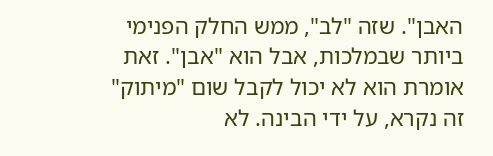האבן". שזה "לב", ממש החלק הפנימי ביותר שבמלכות, אבל הוא "אבן". זאת אומרת הוא לא יכול לקבל שום "מיתוק" זה נקרא, על ידי הבינה. לא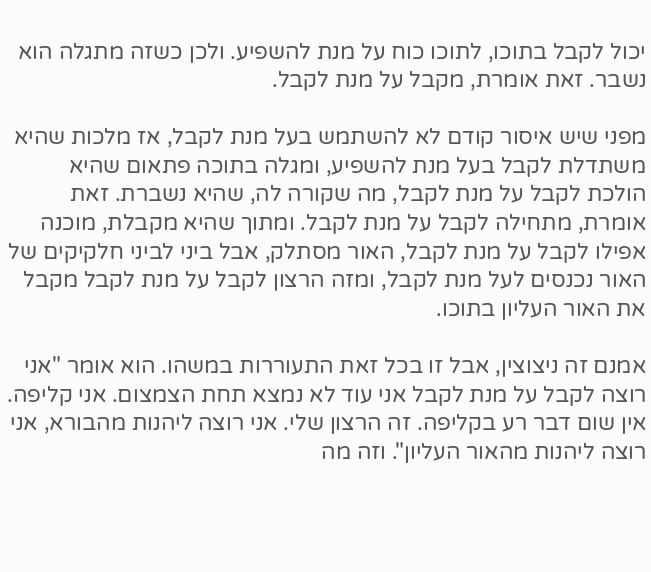יכול לקבל בתוכו, לתוכו כוח על מנת להשפיע. ולכן כשזה מתגלה הוא נשבר. זאת אומרת, מקבל על מנת לקבל.

מפני שיש איסור קודם לא להשתמש בעל מנת לקבל, אז מלכות שהיא משתדלת לקבל בעל מנת להשפיע, ומגלה בתוכה פתאום שהיא הולכת לקבל על מנת לקבל, מה שקורה לה, שהיא נשברת. זאת אומרת, מתחילה לקבל על מנת לקבל. ומתוך שהיא מקבלת, מוכנה אפילו לקבל על מנת לקבל, האור מסתלק, אבל ביני לביני חלקיקים של האור נכנסים לעל מנת לקבל, ומזה הרצון לקבל על מנת לקבל מקבל את האור העליון בתוכו.

אמנם זה ניצוצין, אבל זו בכל זאת התעוררות במשהו. הוא אומר "אני רוצה לקבל על מנת לקבל אני עוד לא נמצא תחת הצמצום. אני קליפה. אין שום דבר רע בקליפה. זה הרצון שלי. אני רוצה ליהנות מהבורא, אני רוצה ליהנות מהאור העליון". וזה מה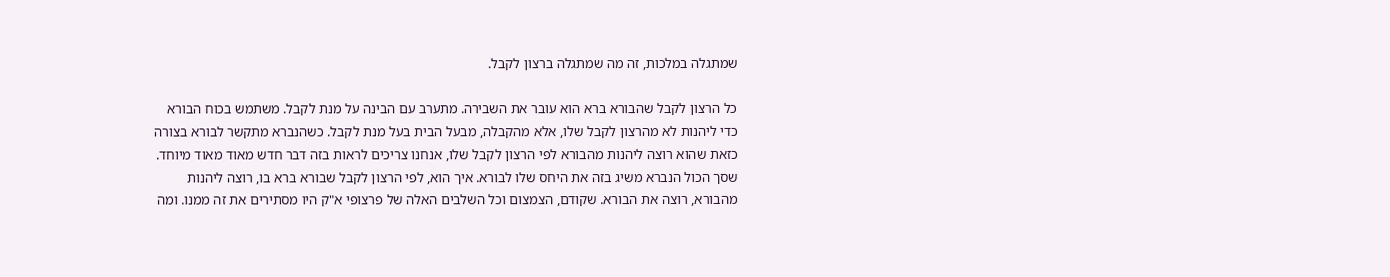שמתגלה במלכות, זה מה שמתגלה ברצון לקבל.

כל הרצון לקבל שהבורא ברא הוא עובר את השבירה. מתערב עם הבינה על מנת לקבל. משתמש בכוח הבורא כדי ליהנות לא מהרצון לקבל שלו, אלא מהקבלה, מבעל הבית בעל מנת לקבל. כשהנברא מתקשר לבורא בצורה כזאת שהוא רוצה ליהנות מהבורא לפי הרצון לקבל שלו, אנחנו צריכים לראות בזה דבר חדש מאוד מאוד מיוחד. שסך הכול הנברא משיג בזה את היחס שלו לבורא. איך הוא, לפי הרצון לקבל שבורא ברא בו, רוצה ליהנות מהבורא, רוצה את הבורא. שקודם, הצמצום וכל השלבים האלה של פרצופי א"ק היו מסתירים את זה ממנו. ומה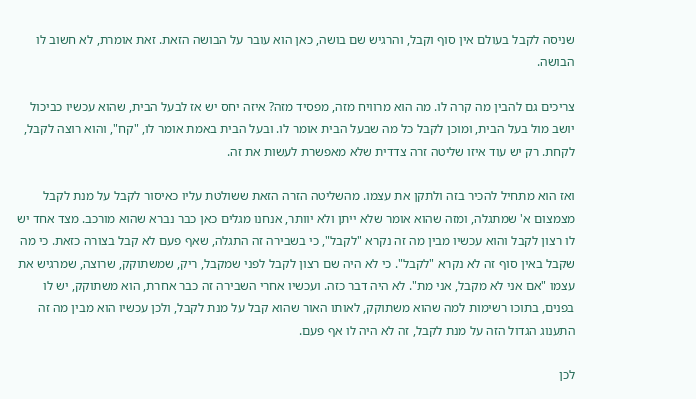שניסה לקבל בעולם אין סוף וקבל, והרגיש שם בושה, כאן הוא עובר על הבושה הזאת. זאת אומרת, לא חשוב לו הבושה.

צריכים גם להבין מה קרה לו. מה הוא מרוויח מזה, מפסיד מזה? איזה יחס יש אז לבעל הבית, שהוא עכשיו כביכול יושב מול בעל הבית, ומוכן לקבל כל מה שבעל הבית אומר לו. ובעל הבית באמת אומר לו, "קח", והוא רוצה לקבל, לקחת. רק יש עוד איזו שליטה זרה צדדית שלא מאפשרת לעשות את זה.

ואז הוא מתחיל להכיר בזה ולתקן את עצמו. מהשליטה הזרה הזאת ששולטת עליו כאיסור לקבל על מנת לקבל מצמצום א' שמתגלה, ומזה שהוא אומר שלא ייתן ולא יוותר, אנחנו מגלים כאן כבר נברא שהוא מורכב. מצד אחד יש לו רצון לקבל והוא עכשיו מבין מה זה נקרא "לקבל", כי בשבירה זה התגלה, שאף פעם לא קבל בצורה כזאת. כי מה שקבל באין סוף זה לא נקרא "לקבל". כי לא היה שם רצון לקבל לפני שמקבל, ריק, שמשתוקק, שרוצה, שמרגיש את עצמו "אם אני לא מקבל, אני מת". לא היה דבר כזה. ועכשיו אחרי השבירה זה כבר אחרת, הוא משתוקק, יש לו בפנים, בתוכו רשימות למה שהוא משתוקק, לאותו האור שהוא קבל על מנת לקבל, ולכן עכשיו הוא מבין מה זה התענוג הגדול הזה על מנת לקבל, זה לא היה לו אף פעם.

לכן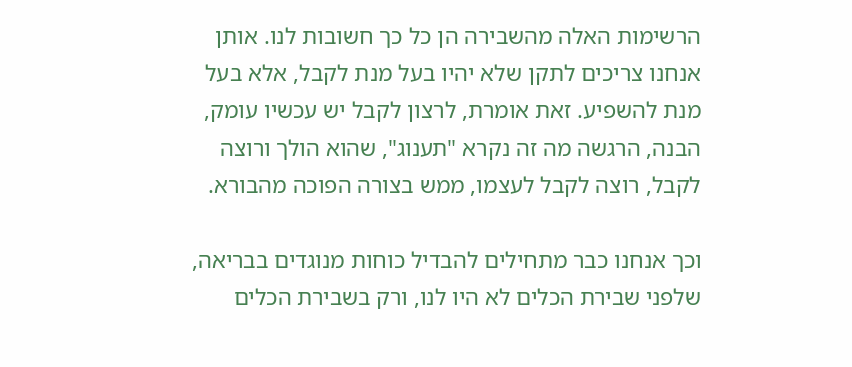הרשימות האלה מהשבירה הן כל כך חשובות לנו. אותן אנחנו צריכים לתקן שלא יהיו בעל מנת לקבל, אלא בעל מנת להשפיע. זאת אומרת, לרצון לקבל יש עכשיו עומק, הבנה, הרגשה מה זה נקרא "תענוג", שהוא הולך ורוצה לקבל, רוצה לקבל לעצמו, ממש בצורה הפוכה מהבורא.

וכך אנחנו כבר מתחילים להבדיל כוחות מנוגדים בבריאה, שלפני שבירת הכלים לא היו לנו, ורק בשבירת הכלים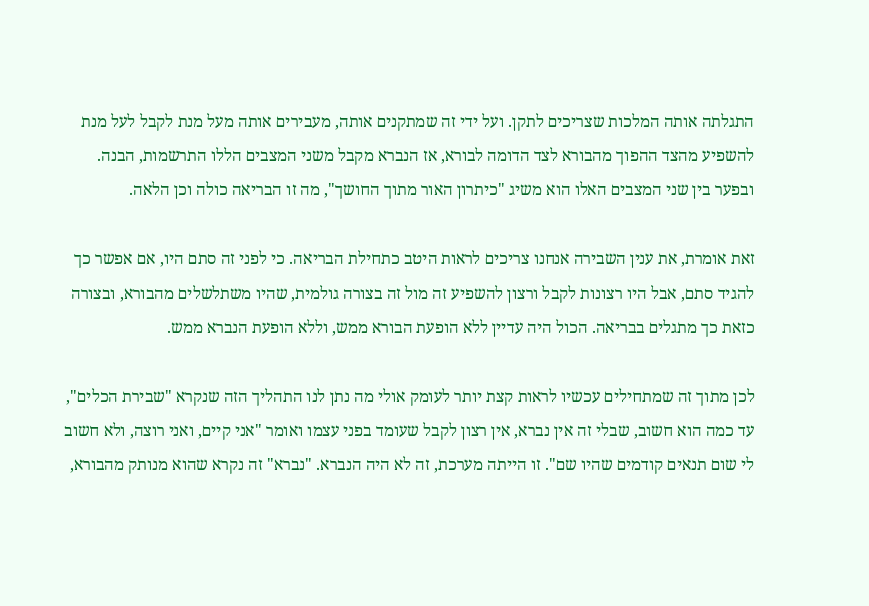התגלתה אותה המלכות שצריכים לתקן. ועל ידי זה שמתקנים אותה, מעבירים אותה מעל מנת לקבל לעל מנת להשפיע מהצד ההפוך מהבורא לצד הדומה לבורא, אז הנברא מקבל משני המצבים הללו התרשמות, הבנה. ובפער בין שני המצבים האלו הוא משיג "כיתרון האור מתוך החושך", מה זו הבריאה כולה וכן הלאה.

זאת אומרת, את ענין השבירה אנחנו צריכים לראות היטב כתחילת הבריאה. כי לפני זה סתם היו, אם אפשר כך להגיד סתם, אבל היו רצונות לקבל ורצון להשפיע זה מול זה בצורה גולמית, שהיו משתלשלים מהבורא, ובצורה כזאת כך מתגלים בבריאה. הכול היה עדיין ללא הופעת הבורא ממש, וללא הופעת הנברא ממש.

לכן מתוך זה שמתחילים עכשיו לראות קצת יותר לעומק אולי מה נתן לנו התהליך הזה שנקרא "שבירת הכלים", עד כמה הוא חשוב, שבלי זה אין נברא, אין רצון לקבל שעומד בפני עצמו ואומר "אני קיים, ואני רוצה, ולא חשוב לי שום תנאים קודמים שהיו שם". זו הייתה מערכת, זה לא היה הנברא. "נברא" זה נקרא שהוא מנותק מהבורא,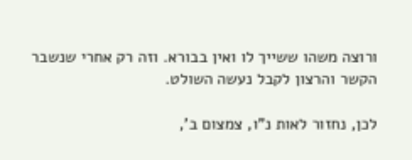ורוצה משהו ששייך לו ואין בבורא. וזה רק אחרי שנשבר הקשר והרצון לקבל נעשה השולט.

לכן, נחזור לאות נ"ו, צמצום ב',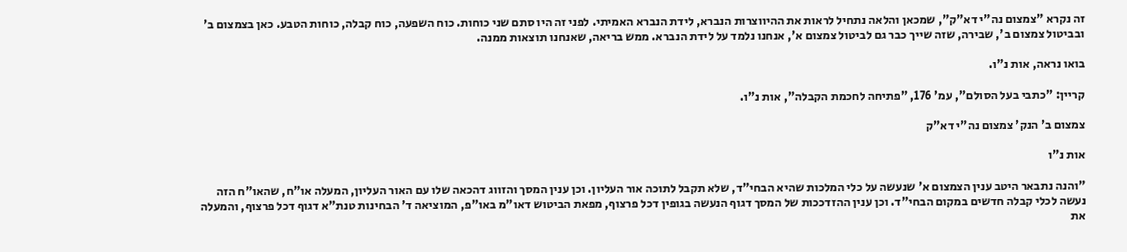זה נקרא "צמצום נה"י דא"ק", שמכאן והלאה נתחיל לראות את ההיווצרות הנברא, לידת הנברא האמיתי. לפני זה היו סתם שני כוחות. כוח השפעה, כוח קבלה, כוחות הטבע. כאן בצמצום ב' ובביטול צמצום ב', שבירה, שזה שייך כבר גם לביטול צמצום א', אנחנו נלמד על לידת הנברא. ממש בריאה, שאנחנו תוצאות ממנה.

בואו נראה, אות נ"ו.

קריין: "כתבי בעל הסולם", עמ' 176, "פתיחה לחכמת הקבלה", אות נ"ו.

צמצום ב' הנק' צמצום נה"י דא"ק

אות נ"ו

"והנה נתבאר היטב ענין הצמצום א' שנעשה על כלי המלכות שהיא הבחי"ד, שלא תקבל לתוכה אור העליון. וכן ענין המסך והזווג דהכאה שלו עם האור העליון, המעלה או"ח, שהאו"ח הזה נעשה לכלי קבלה חדשים במקום הבחי"ד. וכן ענין ההזדככות של המסך דגוף הנעשה בגופין דכל פרצוף, מפאת הביטוש דאו"מ באו"פ, המוציאה ד' הבחינות טנת"א דגוף דכל פרצוף, והמעלה את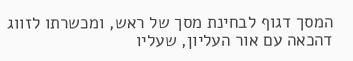המסך דגוף לבחינת מסך של ראש, ומכשרתו לזווג דהכאה עם אור העליון, שעליו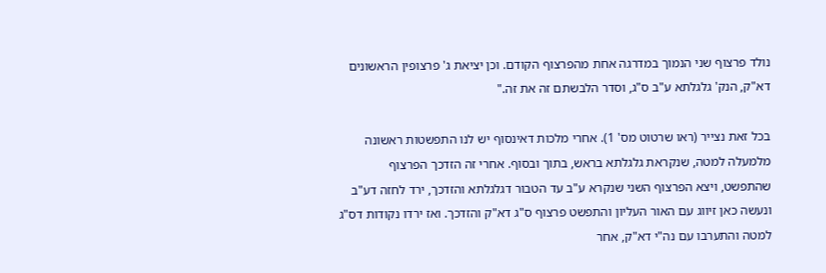נולד פרצוף שני הנמוך במדרגה אחת מהפרצוף הקודם. וכן יציאת ג' פרצופין הראשונים דא"ק, הנק' גלגלתא ע"ב ס"ג, וסדר הלבשתם זה את זה."

בכל זאת נצייר (ראו שרטוט מס' 1). אחרי מלכות דאינסוף יש לנו התפשטות ראשונה מלמעלה למטה, שנקראת גלגלתא בראש, בתוך ובסוף. אחרי זה הזדכך הפרצוף שהתפשט, ויצא הפרצוף השני שנקרא ע"ב עד הטבור דגלגלתא והזדכך, ירד לחזה דע"ב ונעשה כאן זיווג עם האור העליון והתפשט פרצוף ס"ג דא"ק והזדכך. ואז ירדו נקודות דס"ג למטה והתערבו עם נה"י דא"ק, אחר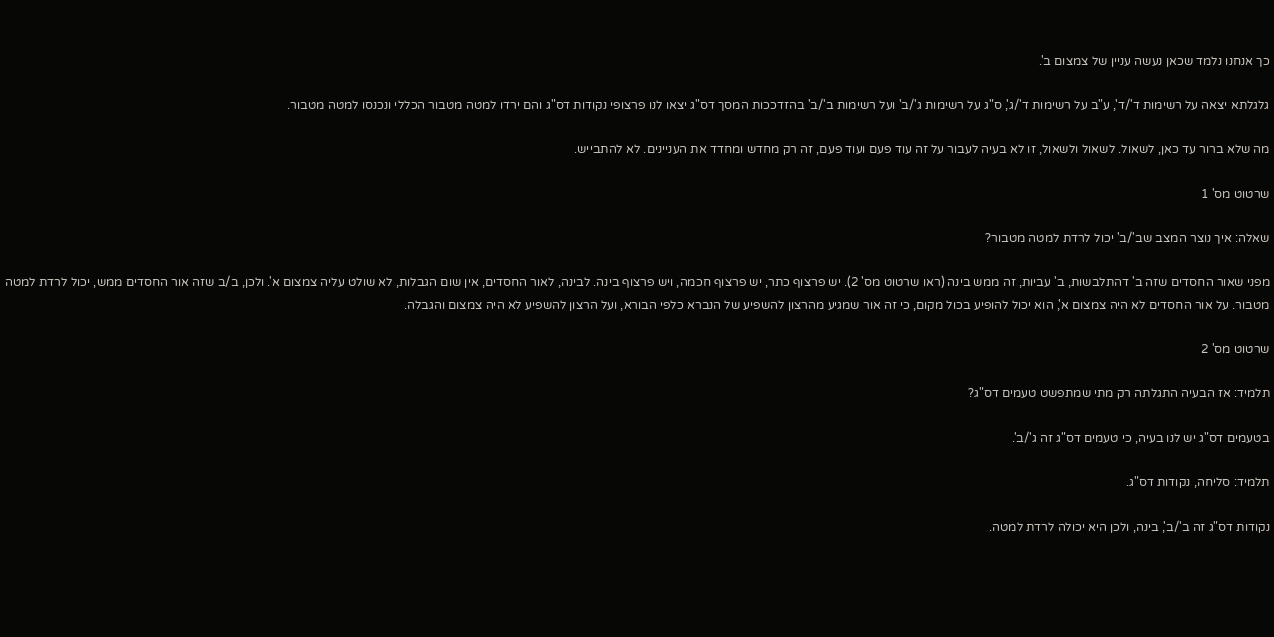כך אנחנו נלמד שכאן נעשה עניין של צמצום ב'.

גלגלתא יצאה על רשימות ד'/ד', ע"ב על רשימות ד'/ג', ס"ג על רשימות ג'/ב' ועל רשימות ב'/ב' בהזדככות המסך דס"ג יצאו לנו פרצופי נקודות דס"ג והם ירדו למטה מטבור הכללי ונכנסו למטה מטבור.

מה שלא ברור עד כאן, לשאול. לשאול ולשאול, זו לא בעיה לעבור על זה עוד פעם ועוד פעם, זה רק מחדש ומחדד את העניינים. לא להתבייש.

שרטוט מס' 1

שאלה: איך נוצר המצב שב'/ב' יכול לרדת למטה מטבור?

מפני שאור החסדים שזה ב' דהתלבשות, ב' עביות, זה ממש בינה (ראו שרטוט מס' 2). יש פרצוף כתר, יש פרצוף חכמה, ויש פרצוף בינה. לבינה, לאור החסדים, אין שום הגבלות, לא שולט עליה צמצום א'. ולכן, ב/ב שזה אור החסדים ממש, יכול לרדת למטה מטבור. על אור החסדים לא היה צמצום א', הוא יכול להופיע בכול מקום, כי זה אור שמגיע מהרצון להשפיע של הנברא כלפי הבורא, ועל הרצון להשפיע לא היה צמצום והגבלה.

שרטוט מס' 2

תלמיד: אז הבעיה התגלתה רק מתי שמתפשט טעמים דס"ג?

בטעמים דס"ג יש לנו בעיה, כי טעמים דס"ג זה ג'/ב'.

תלמיד: סליחה, נקודות דס"ג.

נקודות דס"ג זה ב'/ב', בינה, ולכן היא יכולה לרדת למטה.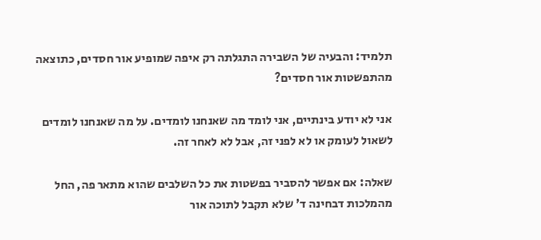תלמיד: והבעיה של השבירה התגלתה רק איפה שמופיע אור חסדים, כתוצאה מהתפשטות אור חסדים?

אני לא יודע בינתיים, אני לומד מה שאנחנו לומדים. על מה שאנחנו לומדים לשאול לעומק או לא לפני זה, אבל לא לאחר זה.

שאלה: אם אפשר להסביר בפשטות את כל השלבים שהוא מתאר פה, החל מהמלכות דבחינה ד' שלא תקבל לתוכה אור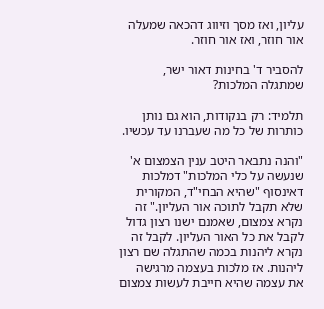עליון, ואז מסך וזיווג דהכאה שמעלה אור חוזר, ואז אור חוזר.

להסביר ד' בחינות דאור ישר, שמתגלה המלכות?

תלמיד: רק בנקודות, הוא גם נותן כותרות של כל מה שעברנו עד עכשיו.

"והנה נתבאר היטב ענין הצמצום א' שנעשה על כלי המלכות" דמלכות דאינסוף "שהיא הבחי"ד, המקורית שלא תקבל לתוכה אור העליון." זה נקרא צמצום, שאמנם ישנו רצון גדול לקבל את כל האור העליון. לקבל זה נקרא ליהנות בכמה שהתגלה שם רצון ליהנות. אז מלכות בעצמה מרגישה את עצמה שהיא חייבת לעשות צמצום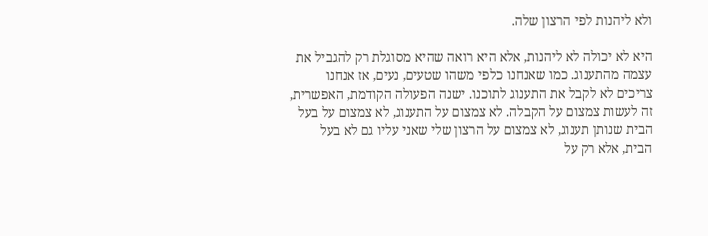ולא ליהנות לפי הרצון שלה.

היא לא יכולה לא ליהנות, אלא היא רואה שהיא מסוגלת רק להגביל את עצמה מהתענוג. כמו שאנחנו כלפי משהו שטעים, נעים, אז אנחנו צריכים לא לקבל את התענוג לתוכנו. ישנה הפעולה הקודמת, האפשרית, זה לעשות צמצום על הקבלה. לא צמצום על התענוג, לא צמצום על בעל הבית שנותן תענוג, לא צמצום על הרצון שלי שאני עליו גם לא בעל הבית, אלא רק על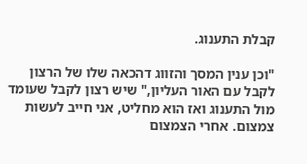קבלת התענוג.

"וכן ענין המסך והזווג דהכאה שלו של הרצון לקבל עם האור העליון," שיש רצון לקבל שעומד מול התענוג ואז הוא מחליט, אני חייב לעשות צמצום. אחרי הצמצום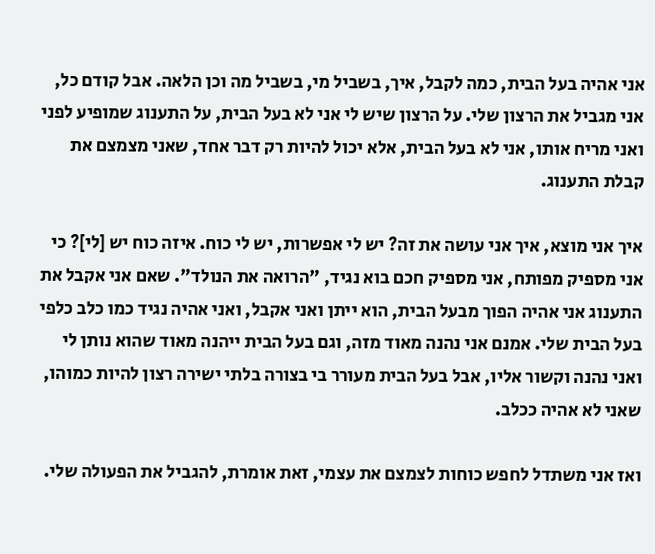אני אהיה בעל הבית, כמה לקבל, איך, בשביל מי, בשביל מה וכן הלאה. אבל קודם כל, אני מגביל את הרצון שלי. על הרצון שיש לי אני לא בעל הבית, על התענוג שמופיע לפני ואני מריח אותו, אני לא בעל הבית, אלא יכול להיות רק דבר אחד, שאני מצמצם את קבלת התענוג.

איך אני מוצא, איך אני עושה את זה? יש לי אפשרות, יש לי כוח. איזה כוח יש [לי]? כי אני מספיק מפותח, אני מספיק חכם בוא נגיד, "הרואה את הנולד". שאם אני אקבל את התענוג אני אהיה הפוך מבעל הבית, הוא ייתן ואני אקבל, ואני אהיה נגיד כמו כלב כלפי בעל הבית שלי. אמנם אני נהנה מאוד מזה, וגם בעל הבית ייהנה מאוד שהוא נותן לי ואני נהנה וקשור אליו, אבל בעל הבית מעורר בי בצורה בלתי ישירה רצון להיות כמוהו, שאני לא אהיה ככלב.

ואז אני משתדל לחפש כוחות לצמצם את עצמי, זאת אומרת, להגביל את הפעולה שלי.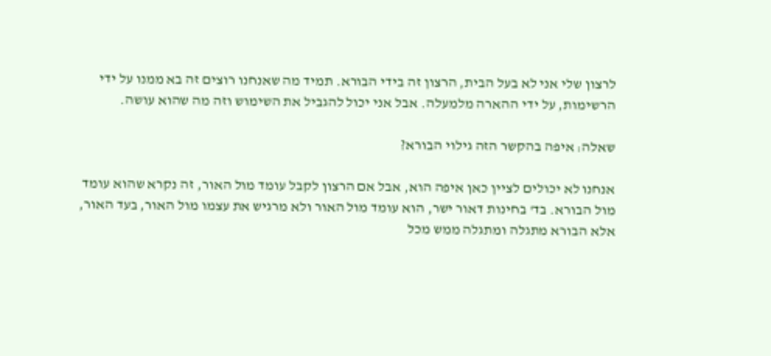לרצון שלי אני לא בעל הבית, הרצון זה בידי הבורא. תמיד מה שאנחנו רוצים זה בא ממנו על ידי הרשימות, על ידי ההארה מלמעלה. אבל אני יכול להגביל את השימוש וזה מה שהוא עושה.

שאלה: איפה בהקשר הזה גילוי הבורא?

אנחנו לא יכולים לציין כאן איפה הוא, אבל אם הרצון לקבל עומד מול האור, זה נקרא שהוא עומד מול הבורא. בד' בחינות דאור ישר, הוא עומד מול האור ולא מרגיש את עצמו מול האור, בעד האור, אלא הבורא מתגלה ומתגלה ממש מכל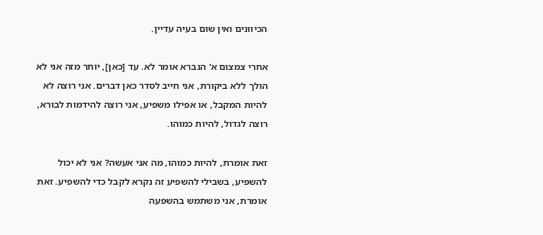הכיוונים ואין שום בעיה עדיין.

אחרי צמצום א' הנברא אומר לא. עד [כאן], יותר מזה אני לא הולך ללא ביקורת, אני חייב לסדר כאן דברים. אני רוצה לא להיות המקבל, או אפילו משפיע, אני רוצה להידמות לבורא, רוצה לגדול, להיות כמוהו.

זאת אומרת, להיות כמוהו, מה אני אעשה? אני לא יכול להשפיע, בשבילי להשפיע זה נקרא לקבל כדי להשפיע. זאת אומרת, אני משתמש בהשפעה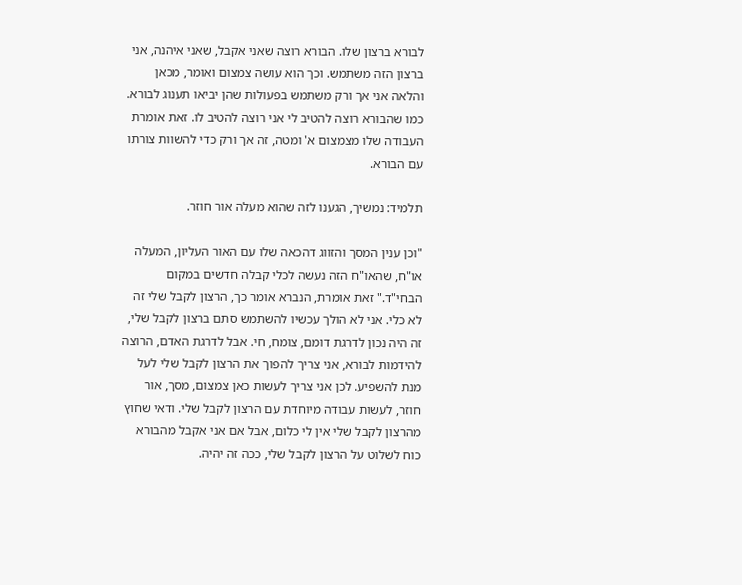לבורא ברצון שלו. הבורא רוצה שאני אקבל, שאני איהנה, אני ברצון הזה משתמש. וכך הוא עושה צמצום ואומר, מכאן והלאה אני אך ורק משתמש בפעולות שהן יביאו תענוג לבורא. כמו שהבורא רוצה להטיב לי אני רוצה להטיב לו. זאת אומרת העבודה שלו מצמצום א' ומטה, זה אך ורק כדי להשוות צורתו עם הבורא.

תלמיד: נמשיך, הגענו לזה שהוא מעלה אור חוזר.

"וכן ענין המסך והזווג דהכאה שלו עם האור העליון, המעלה או"ח, שהאו"ח הזה נעשה לכלי קבלה חדשים במקום הבחי"ד." זאת אומרת, הנברא אומר כך, הרצון לקבל שלי זה לא כלי. אני לא הולך עכשיו להשתמש סתם ברצון לקבל שלי, זה היה נכון לדרגת דומם, צומח, חי. אבל לדרגת האדם, הרוצה להידמות לבורא, אני צריך להפוך את הרצון לקבל שלי לעל מנת להשפיע. לכן אני צריך לעשות כאן צמצום, מסך, אור חוזר, לעשות עבודה מיוחדת עם הרצון לקבל שלי. ודאי שחוץ מהרצון לקבל שלי אין לי כלום, אבל אם אני אקבל מהבורא כוח לשלוט על הרצון לקבל שלי, ככה זה יהיה.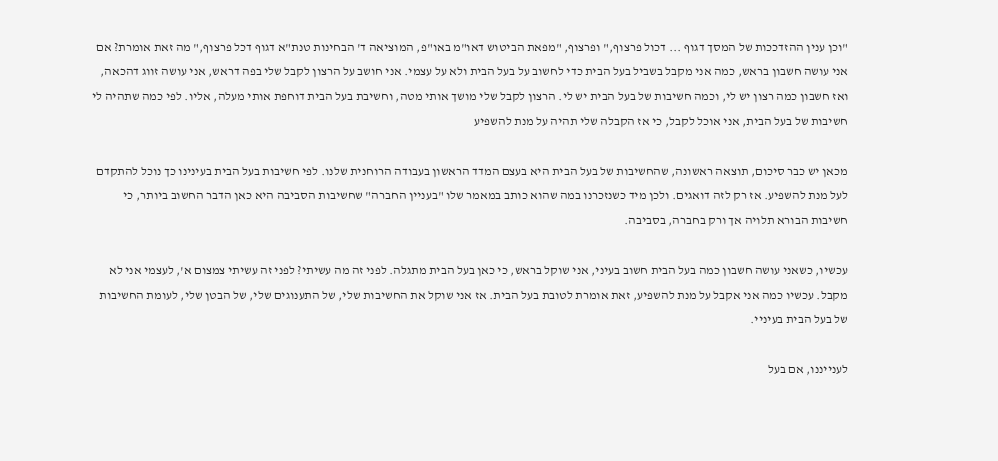"וכן ענין ההזדככות של המסך דגוף ... דכול פרצוף," ופרצוף, "מפאת הביטוש דאו"מ באו"פ, המוציאה ד' הבחינות טנת"א דגוף דכל פרצוף," מה זאת אומרת? אם אני עושה חשבון בראש, כמה אני מקבל בשביל בעל הבית כדי לחשוב על בעל הבית ולא על עצמי. אני חושב על הרצון לקבל שלי בפה דראש, אני עושה זווג דהכאה, ואז חשבון כמה רצון יש לי, וכמה חשיבות של בעל הבית יש לי. הרצון לקבל שלי מושך אותי מטה, וחשיבת בעל הבית דוחפת אותי מעלה, אליו. לפי כמה שתהיה לי חשיבות של בעל הבית, אני אוכל לקבל, כי אז הקבלה שלי תהיה על מנת להשפיע

מכאן יש כבר סיכום, תוצאה ראשונה, שהחשיבות של בעל הבית היא בעצם המדד הראשון בעבודה הרוחנית שלנו. לפי חשיבות בעל הבית בעינינו כך נוכל להתקדם לעל מנת להשפיע. אז רק לזה דואגים. ולכן מיד כשנזכרנו במה שהוא כותב במאמר שלו "בעניין החברה" שחשיבות הסביבה היא כאן הדבר החשוב ביותר, כי חשיבות הבורא תלויה אך ורק בחברה, בסביבה.

עכשיו, כשאני עושה חשבון כמה בעל הבית חשוב בעיני, אני שוקל בראש, כי כאן בעל הבית מתגלה. לפני זה מה עשיתי? לפני זה עשיתי צמצום א', לעצמי אני לא מקבל. עכשיו כמה אני אקבל על מנת להשפיע, זאת אומרת לטובת בעל הבית. אז אני שוקל את החשיבות שלי, של התענוגים שלי, של הבטן שלי, לעומת החשיבות של בעל הבית בעיניי.

לענייננו, אם בעל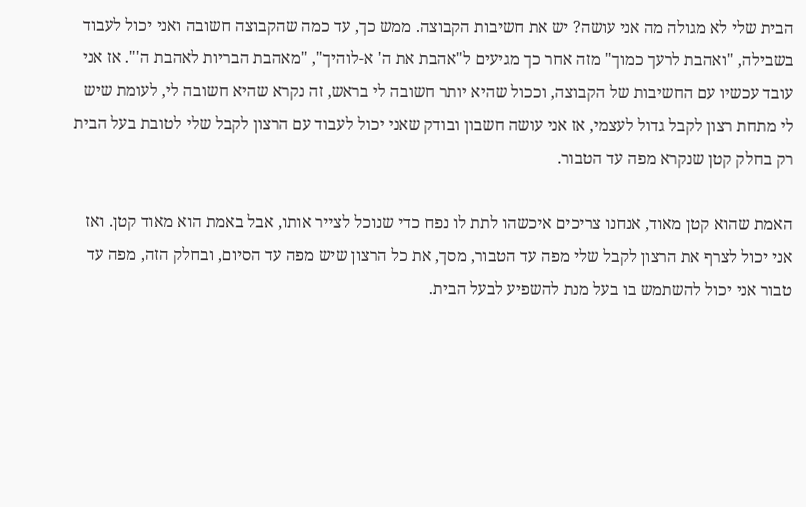הבית שלי לא מגולה מה אני עושה? יש את חשיבות הקבוצה. ממש כך, עד כמה שהקבוצה חשובה ואני יכול לעבוד בשבילה, "ואהבת לרעך כמוך" מזה אחר כך מגיעים ל"אהבת את ה' א-לוהיך", "מאהבת הבריות לאהבת ה'". אז אני עובד עכשיו עם החשיבות של הקבוצה, וככול שהיא יותר חשובה לי בראש, זה נקרא שהיא חשובה לי, לעומת שיש לי מתחת רצון לקבל גדול לעצמי, אז אני עושה חשבון ובודק שאני יכול לעבוד עם הרצון לקבל שלי לטובת בעל הבית רק בחלק קטן שנקרא מפה עד הטבור.

האמת שהוא קטן מאוד, אנחנו צריכים איכשהו לתת לו נפח כדי שנוכל לצייר אותו, אבל באמת הוא מאוד קטן. ואז אני יכול לצרף את הרצון לקבל שלי מפה עד הטבור, מסך, את כל הרצון שיש מפה עד הסיום, ובחלק הזה, מפה עד טבור אני יכול להשתמש בו בעל מנת להשפיע לבעל הבית.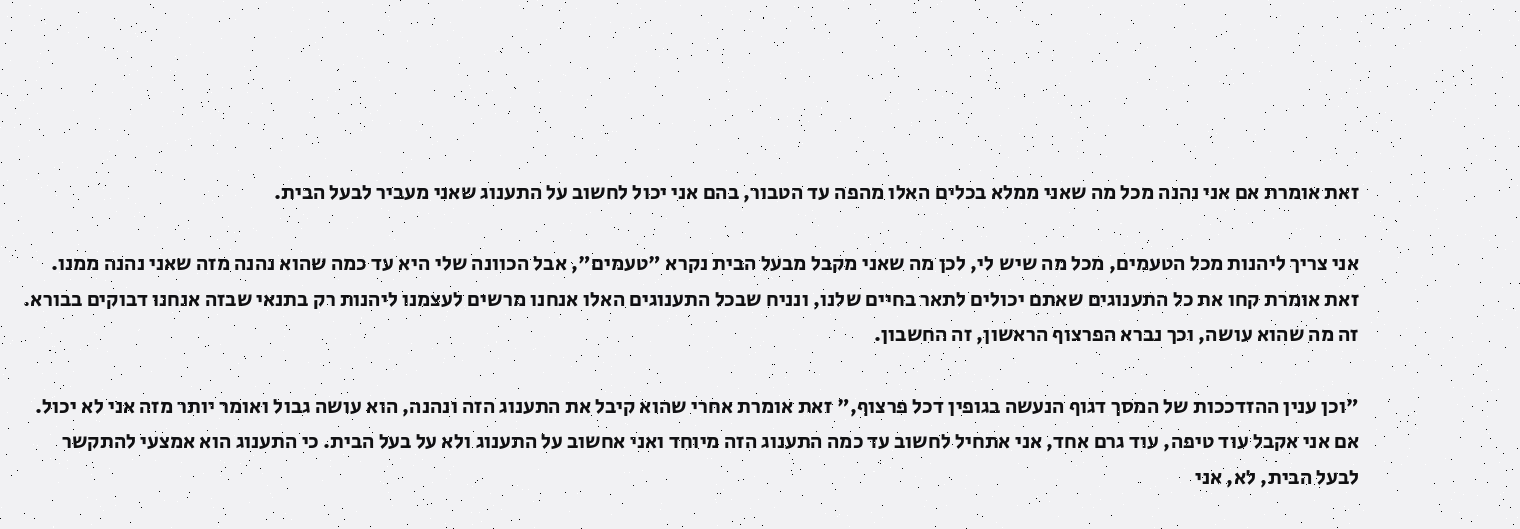זאת אומרת אם אני נהנה מכל מה שאני ממלא בכלים האלו מהפה עד הטבור, בהם אני יכול לחשוב על התענוג שאני מעביר לבעל הבית.

אני צריך ליהנות מכל הטעמים, מכל מה שיש לי, לכן מה שאני מקבל מבעל הבית נקרא "טעמים", אבל הכוונה שלי היא עד כמה שהוא נהנה מזה שאני נהנה ממנו. זאת אומרת קחו את כל התענוגים שאתם יכולים לתאר בחיים שלנו, ונניח שבכל התענוגים האלו אנחנו מרשים לעצמנו ליהנות רק בתנאי שבזה אנחנו דבוקים בבורא. זה מה שהוא עושה, וכך נברא הפרצוף הראשון, זה החשבון.

"וכן ענין ההזדככות של המסך דגוף הנעשה בגופין דכל פרצוף," זאת אומרת אחרי שהוא קיבל את התענוג הזה ונהנה, הוא עושה גבול ואומר יותר מזה אני לא יכול. אם אני אקבל עוד טיפה, עוד גרם אחד, אני אתחיל לחשוב עד כמה התענוג הזה מיוחד ואני אחשוב על התענוג ולא על בעל הבית. כי התענוג הוא אמצעי להתקשר לבעל הבית, לא, אני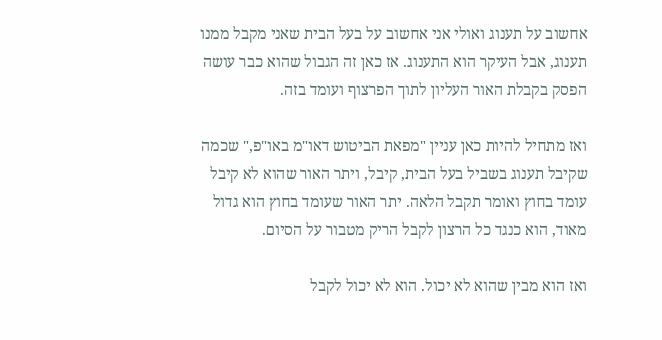אחשוב על תענוג ואולי אני אחשוב על בעל הבית שאני מקבל ממנו תענוג, אבל העיקר הוא התענוג. אז כאן זה הגבול שהוא כבר עושה הפסק בקבלת האור העליון לתוך הפרצוף ועומד בזה.

ואז מתחיל להיות כאן עניין "מפאת הביטוש דאו"מ באו"פ," שכמה שקיבל תענוג בשביל בעל הבית, קיבל, ויתר האור שהוא לא קיבל עומד בחוץ ואומר תקבל הלאה. יתר האור שעומד בחוץ הוא גדול מאוד, הוא כנגד כל הרצון לקבל הריק מטבור על הסיום.

ואז הוא מבין שהוא לא יכול. הוא לא יכול לקבל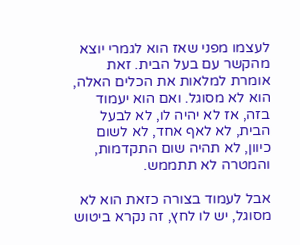לעצמו מפני שאז הוא לגמרי יוצא מהקשר עם בעל הבית. זאת אומרת למלאות את הכלים האלה, הוא לא מסוגל. ואם הוא יעמוד בזה, אז לא יהיה לו, לא לבעל הבית, לא לאף אחד, לא לשום כיוון, לא תהיה שום התקדמות, והמטרה לא תתממש.

אבל לעמוד בצורה כזאת הוא לא מסוגל, יש לו לחץ, זה נקרא ביטוש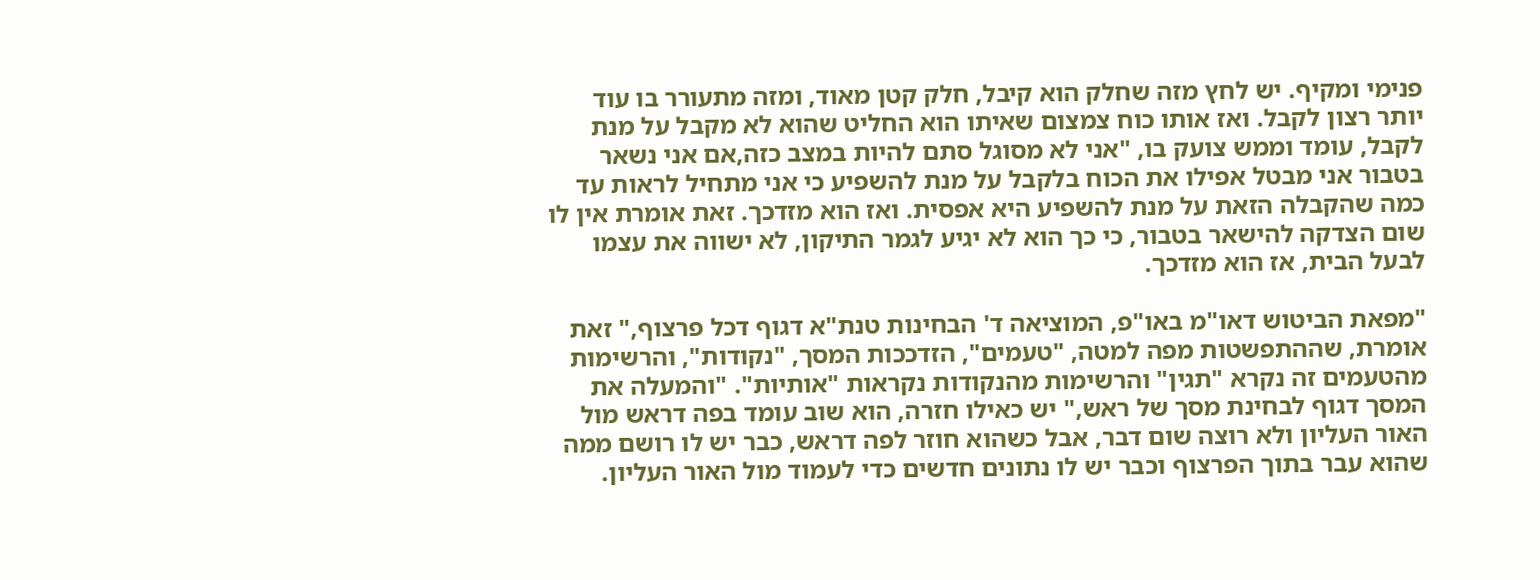פנימי ומקיף. יש לחץ מזה שחלק הוא קיבל, חלק קטן מאוד, ומזה מתעורר בו עוד יותר רצון לקבל. ואז אותו כוח צמצום שאיתו הוא החליט שהוא לא מקבל על מנת לקבל, עומד וממש צועק בו, "אני לא מסוגל סתם להיות במצב כזה,אם אני נשאר בטבור אני מבטל אפילו את הכוח בלקבל על מנת להשפיע כי אני מתחיל לראות עד כמה שהקבלה הזאת על מנת להשפיע היא אפסית. ואז הוא מזדכך. זאת אומרת אין לו שום הצדקה להישאר בטבור, כי כך הוא לא יגיע לגמר התיקון, לא ישווה את עצמו לבעל הבית, אז הוא מזדכך.

"מפאת הביטוש דאו"מ באו"פ, המוציאה ד' הבחינות טנת"א דגוף דכל פרצוף," זאת אומרת, שההתפשטות מפה למטה, "טעמים", הזדככות המסך, "נקודות", והרשימות מהטעמים זה נקרא "תגין" והרשימות מהנקודות נקראות "אותיות". "והמעלה את המסך דגוף לבחינת מסך של ראש," יש כאילו חזרה, הוא שוב עומד בפה דראש מול האור העליון ולא רוצה שום דבר, אבל כשהוא חוזר לפה דראש, כבר יש לו רושם ממה שהוא עבר בתוך הפרצוף וכבר יש לו נתונים חדשים כדי לעמוד מול האור העליון.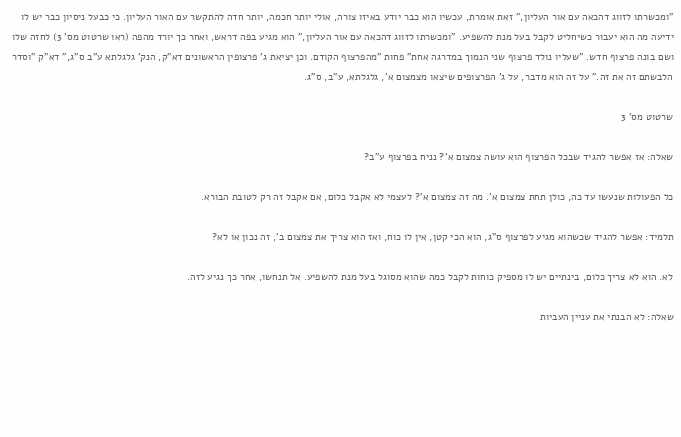"ומכשרתו לזווג דהכאה עם אור העליון," זאת אומרת, עכשיו הוא כבר יודע באיזו צורה, אולי יותר חכמה, יותר חדה להתקשר עם האור העליון. כי כבעל ניסיון כבר יש לו ידיעה מה הוא יעבור כשיחליט לקבל בעל מנת להשפיע. "ומכשרתו לזווג דהכאה עם אור העליון," הוא מגיע בפה דראש, ואחר כך יורד מהפה (ראו שרטוט מס' 3) לחזה שלו ושם בונה פרצוף חדש. "שעליו נולד פרצוף שני הנמוך במדרגה אחת" פחות "מהפרצוף הקודם. וכן יציאת ג' פרצופין הראשונים דא"ק, הנק' גלגלתא ע"ב ס"ג," דא"ק "וסדר הלבשתם זה את זה." על זה הוא מדבר, על ג' הפרצופים שיצאו מצמצום א', גלגלתא, ע"ב, ס"ג.

שרטוט מס' 3

שאלה: אז אפשר להגיד שבכל הפרצוף הוא עושה צמצום א'? נניח בפרצוף ע"ב?

כל הפעולות שנעשו עד כה, כולן תחת צמצום א'. מה זה צמצום א'? לעצמי לא אקבל כלום, אם אקבל זה רק לטובת הבורא.

תלמיד: אפשר להגיד שכשהוא מגיע לפרצוף ס"ג, הוא הכי קטן, אין לו כוח, ואז הוא צריך את צמצום ב', זה נכון או לא?

לא. הוא לא צריך כלום, בינתיים יש לו מספיק כוחות לקבל כמה שהוא מסוגל בעל מנת להשפיע. אל תנחשו, אחר כך נגיע לזה.

שאלה: לא הבנתי את עניין העביות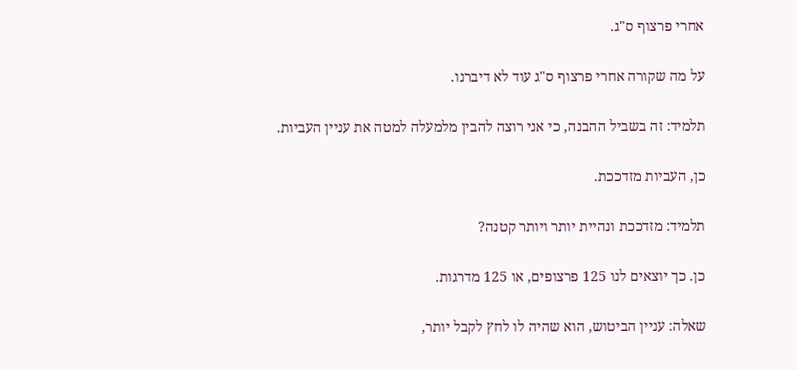אחרי פרצוף ס"ג.

על מה שקורה אחרי פרצוף ס"ג עוד לא דיברנו.

תלמיד: זה בשביל ההבנה, כי אני רוצה להבין מלמעלה למטה את עניין העביות.

כן, העביות מזדככת.

תלמיד: מזדככת ונהיית יותר ויותר קטנה?

כן. כך יוצאים לנו 125 פרצופים, או 125 מדרגות.

שאלה: עניין הביטוש, הוא שהיה לו לחץ לקבל יותר,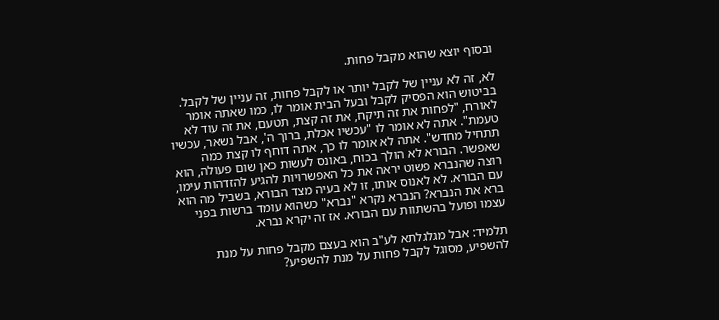ובסוף יוצא שהוא מקבל פחות.

לא, זה לא עניין של לקבל יותר או לקבל פחות, זה עניין של לקבל. בביטוש הוא הפסיק לקבל ובעל הבית אומר לו, כמו שאתה אומר לאורח, "לפחות את זה תיקח, את זה קצת, תטעם, את זה עוד לא טעמת". אתה לא אומר לו "עכשיו אכלת, ברוך ה', אבל נשאר, עכשיו תתחיל מחדש". אתה לא אומר לו כך, אתה דוחף לו קצת כמה שאפשר. הבורא לא הולך בכוח, באונס לעשות כאן שום פעולה, הוא רוצה שהנברא פשוט יראה את כל האפשרויות להגיע להזדהות עימו, עם הבורא. לא לאנוס אותו, זו לא בעיה מצד הבורא, בשביל מה הוא ברא את הנברא? הנברא נקרא "נברא" כשהוא עומד ברשות בפני עצמו ופועל בהשתוות עם הבורא. אז זה יקרא נברא.

תלמיד: אבל מגלגלתא לע"ב הוא בעצם מקבל פחות על מנת להשפיע, מסוגל לקבל פחות על מנת להשפיע?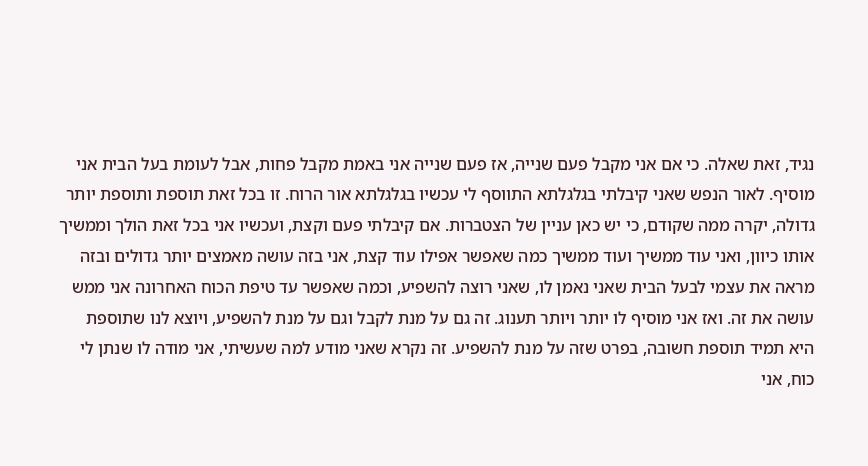נגיד, זאת שאלה. כי אם אני מקבל פעם שנייה, אז פעם שנייה אני באמת מקבל פחות, אבל לעומת בעל הבית אני מוסיף. לאור הנפש שאני קיבלתי בגלגלתא התווסף לי עכשיו בגלגלתא אור הרוח. זו בכל זאת תוספת ותוספת יותר גדולה, יקרה ממה שקודם, כי יש כאן עניין של הצטברות. אם קיבלתי פעם וקצת, ועכשיו אני בכל זאת הולך וממשיך אותו כיוון, ואני עוד ממשיך ועוד ממשיך כמה שאפשר אפילו עוד קצת, אני בזה עושה מאמצים יותר גדולים ובזה מראה את עצמי לבעל הבית שאני נאמן לו, שאני רוצה להשפיע, וכמה שאפשר עד טיפת הכוח האחרונה אני ממש עושה את זה. ואז אני מוסיף לו יותר ויותר תענוג. זה גם על מנת לקבל וגם על מנת להשפיע, ויוצא לנו שתוספת היא תמיד תוספת חשובה, בפרט שזה על מנת להשפיע. זה נקרא שאני מודע למה שעשיתי, אני מודה לו שנתן לי כוח, אני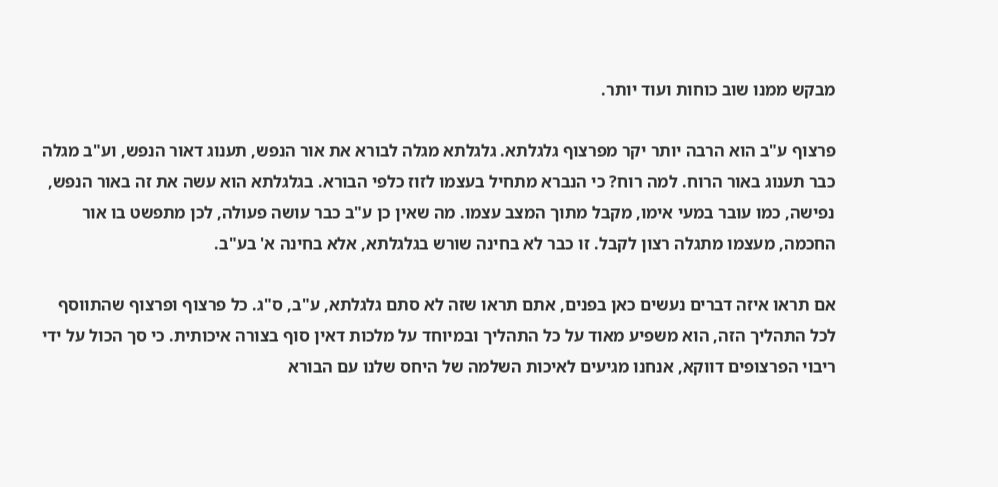מבקש ממנו שוב כוחות ועוד יותר.

פרצוף ע"ב הוא הרבה יותר יקר מפרצוף גלגלתא. גלגלתא מגלה לבורא את אור הנפש, תענוג דאור הנפש, וע"ב מגלה כבר תענוג באור הרוח. למה רוח? כי הנברא מתחיל בעצמו לזוז כלפי הבורא. בגלגלתא הוא עשה את זה באור הנפש, נפישה, כמו עובר במעי אימו, מקבל מתוך המצב עצמו. מה שאין כן ע"ב כבר עושה פעולה, לכן מתפשט בו אור החכמה, מעצמו מתגלה רצון לקבל. זו כבר לא בחינה שורש בגלגלתא, אלא בחינה א' בע"ב.

אם תראו איזה דברים נעשים כאן בפנים, אתם תראו שזה לא סתם גלגלתא, ע"ב, ס"ג. כל פרצוף ופרצוף שהתווסף לכל התהליך הזה, הוא משפיע מאוד על כל התהליך ובמיוחד על מלכות דאין סוף בצורה איכותית. כי סך הכול על ידי ריבוי הפרצופים דווקא, אנחנו מגיעים לאיכות השלמה של היחס שלנו עם הבורא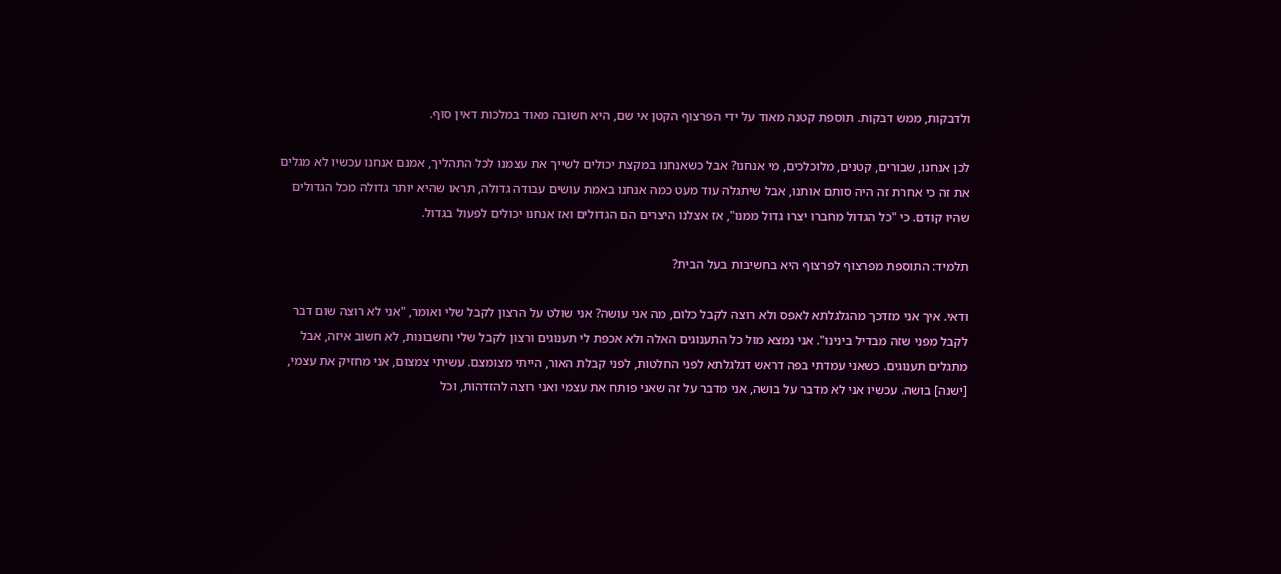ולדבקות, ממש דבקות. תוספת קטנה מאוד על ידי הפרצוף הקטן אי שם, היא חשובה מאוד במלכות דאין סוף.

לכן אנחנו, שבורים, קטנים, מלוכלכים, מי אנחנו? אבל כשאנחנו במקצת יכולים לשייך את עצמנו לכל התהליך, אמנם אנחנו עכשיו לא מגלים את זה כי אחרת זה היה סותם אותנו, אבל שיתגלה עוד מעט כמה אנחנו באמת עושים עבודה גדולה, תראו שהיא יותר גדולה מכל הגדולים שהיו קודם. כי "כל הגדול מחברו יצרו גדול ממנו", אז אצלנו היצרים הם הגדולים ואז אנחנו יכולים לפעול בגדול.

תלמיד: התוספת מפרצוף לפרצוף היא בחשיבות בעל הבית?

ודאי. איך אני מזדכך מהגלגלתא לאפס ולא רוצה לקבל כלום, מה אני עושה? אני שולט על הרצון לקבל שלי ואומר, "אני לא רוצה שום דבר לקבל מפני שזה מבדיל בינינו". אני נמצא מול כל התענוגים האלה ולא אכפת לי תענוגים ורצון לקבל שלי וחשבונות, לא חשוב איזה, אבל מתגלים תענוגים. כשאני עמדתי בפה דראש דגלגלתא לפני החלטות, לפני קבלת האור, הייתי מצומצם. עשיתי צמצום, אני מחזיק את עצמי, [ישנה] בושה. עכשיו אני לא מדבר על בושה, אני מדבר על זה שאני פותח את עצמי ואני רוצה להזדהות, וכל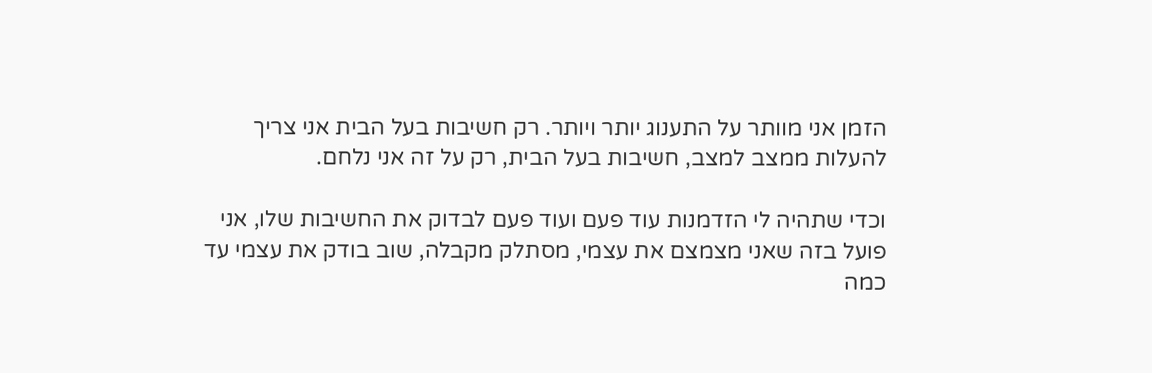הזמן אני מוותר על התענוג יותר ויותר. רק חשיבות בעל הבית אני צריך להעלות ממצב למצב, חשיבות בעל הבית, רק על זה אני נלחם.

וכדי שתהיה לי הזדמנות עוד פעם ועוד פעם לבדוק את החשיבות שלו, אני פועל בזה שאני מצמצם את עצמי, מסתלק מקבלה, שוב בודק את עצמי עד כמה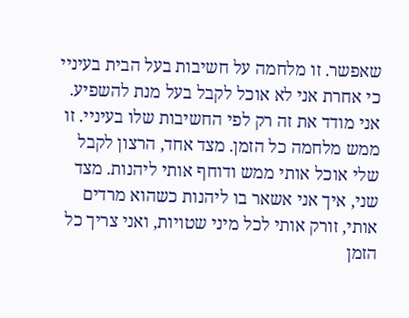שאפשר. זו מלחמה על חשיבות בעל הבית בעיניי כי אחרת אני לא אוכל לקבל בעל מנת להשפיע. אני מודד את זה רק לפי החשיבות שלו בעיניי. זו ממש מלחמה כל הזמן. מצד אחד, הרצון לקבל שלי אוכל אותי ממש ודוחף אותי ליהנות. מצד שני, איך אני אשאר בו ליהנות כשהוא מרדים אותי, זורק אותי לכל מיני שטויות, ואני צריך כל הזמן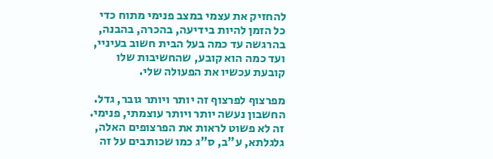להחזיק את עצמי במצב פנימי מתוח כדי כל הזמן להיות בידיעה, בהכרה, בהבנה, בהרגשה עד כמה בעל הבית חשוב בעיניי, ועד כמה הוא קובע, שהחשיבות שלו קובעת עכשיו את הפעולה שלי.

מפרצוף לפרצוף זה יותר ויותר גובר, גדל. החשבון נעשה יותר ויותר עוצמתי, פנימי. זה לא פשוט לראות את הפרצופים האלה, גלגלתא, ע"ב, ס"ג כמו שכותבים על זה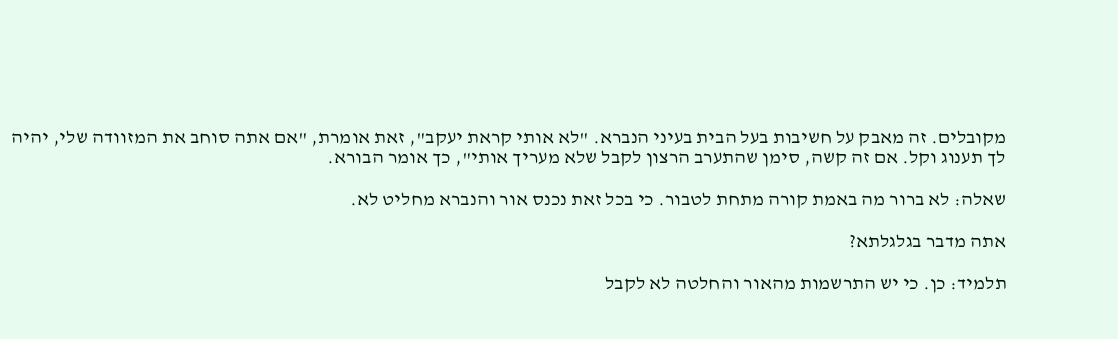מקובלים. זה מאבק על חשיבות בעל הבית בעיני הנברא. "לא אותי קראת יעקב", זאת אומרת, "אם אתה סוחב את המזוודה שלי, יהיה לך תענוג וקל. אם זה קשה, סימן שהתערב הרצון לקבל שלא מעריך אותי", כך אומר הבורא.

שאלה: לא ברור מה באמת קורה מתחת לטבור. כי בכל זאת נכנס אור והנברא מחליט לא.

אתה מדבר בגלגלתא?

תלמיד: כן. כי יש התרשמות מהאור והחלטה לא לקבל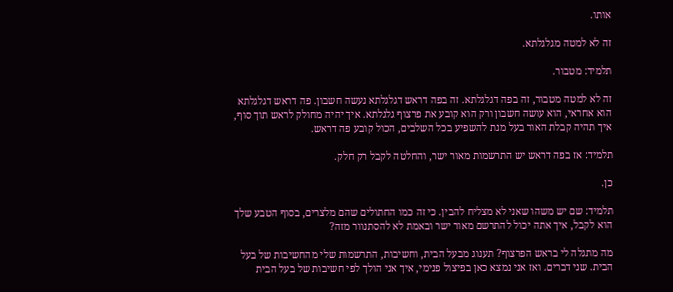אותו.

זה לא למטה מגלגלתא.

תלמיד: מטבור.

זה לא למטה מטבור, זה בפה דגלגלתא. זה בפה דראש דגלגלתא נעשה חשבון. פה דראש דגלגלתא הוא אחראי, הוא עושה חשבון ורק הוא קובע את פרצוף גלגלתא. איך יהיה מחולק לראש תוך סוף, איך תהיה קבלת האור בעל מנת להשפיע בכל השלבים, הכול קובע פה דראש.

תלמיד: אז בפה דראש יש התרשמות מאור ישר, והחלטה לקבל רק חלק.

כן.

תלמיד: שם יש משהו שאני לא מצליח להבין. כי זה כמו החתולים שהם מלצרים, בסוף הטבע שלך הוא לקבל, איך אתה יכול להתרשם מאור ישר ובאמת לא להסתנוור מזה?

מה מתגלה לי בראש הפרצוף? תענוג מבעל הבית, וחשיבות, התרשמות שלי מהחשיבות של בעל הבית. שני דברים. ואז אני נמצא כאן בפיצול פנימי, איך אני הולך לפי חשיבות של בעל הבית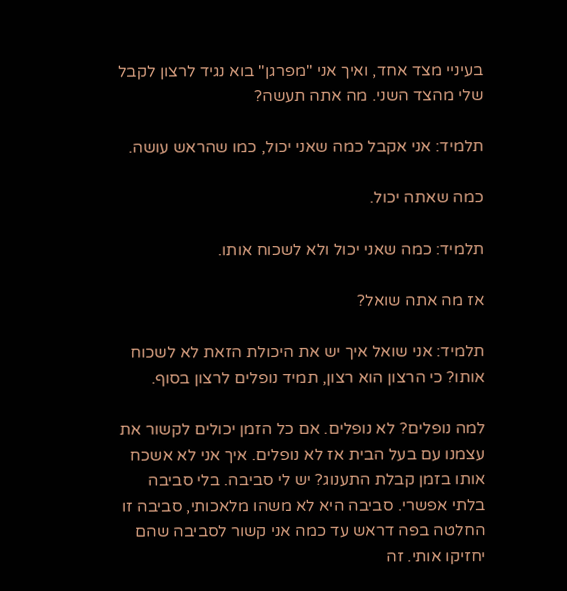בעיניי מצד אחד, ואיך אני "מפרגן" בוא נגיד לרצון לקבל שלי מהצד השני. מה אתה תעשה?

תלמיד: אני אקבל כמה שאני יכול, כמו שהראש עושה.

כמה שאתה יכול.

תלמיד: כמה שאני יכול ולא לשכוח אותו.

אז מה אתה שואל?

תלמיד: אני שואל איך יש את היכולת הזאת לא לשכוח אותו? כי הרצון הוא רצון, תמיד נופלים לרצון בסוף.

למה נופלים? לא נופלים. אם כל הזמן יכולים לקשור את עצמנו עם בעל הבית אז לא נופלים. איך אני לא אשכח אותו בזמן קבלת התענוג? יש לי סביבה. בלי סביבה בלתי אפשרי. סביבה היא לא משהו מלאכותי, סביבה זו החלטה בפה דראש עד כמה אני קשור לסביבה שהם יחזיקו אותי. זה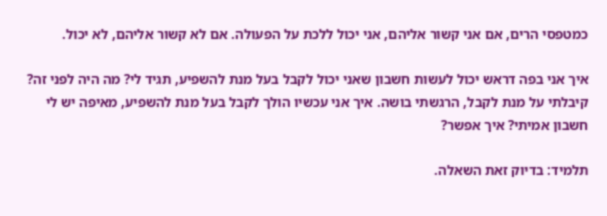כמטפסי הרים, אם אני קשור אליהם, אני יכול ללכת על הפעולה. אם לא קשור אליהם, לא יכול.

איך אני בפה דראש יכול לעשות חשבון שאני יכול לקבל בעל מנת להשפיע, תגיד לי? מה היה לפני זה? קיבלתי על מנת לקבל, הרגשתי בושה. איך אני עכשיו הולך לקבל בעל מנת להשפיע, מאיפה יש לי חשבון אמיתי? איך אפשר?

תלמיד: בדיוק זאת השאלה.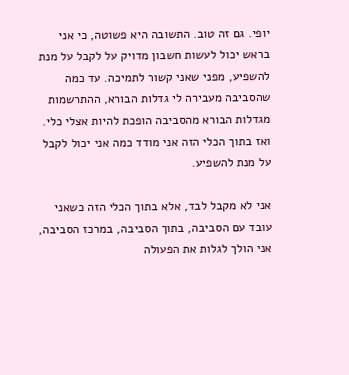יופי. גם זה טוב. התשובה היא פשוטה, כי אני בראש יכול לעשות חשבון מדויק על לקבל על מנת להשפיע, מפני שאני קשור לתמיכה. עד כמה שהסביבה מעבירה לי גדלות הבורא, ההתרשמות מגדלות הבורא מהסביבה הופכת להיות אצלי כלי. ואז בתוך הכלי הזה אני מודד כמה אני יכול לקבל על מנת להשפיע.

אני לא מקבל לבד, אלא בתוך הכלי הזה כשאני עובד עם הסביבה, בתוך הסביבה, במרכז הסביבה, אני הולך לגלות את הפעולה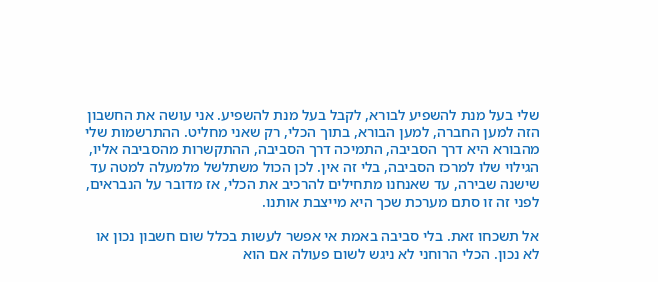שלי בעל מנת להשפיע לבורא, לקבל בעל מנת להשפיע. אני עושה את החשבון הזה למען החברה, למען הבורא, בתוך הכלי, רק שאני מחליט. ההתרשמות שלי מהבורא היא דרך הסביבה, התמיכה דרך הסביבה, ההתקשרות מהסביבה אליו, הגילוי שלו למרכז הסביבה, בלי זה אין. לכן הכול משתלשל מלמעלה למטה עד שישנה שבירה, עד שאנחנו מתחילים להרכיב את הכלי, אז מדובר על הנבראים, לפני זה זו סתם מערכת שכך היא מייצבת אותנו.

אל תשכחו זאת. בלי סביבה באמת אי אפשר לעשות בכלל שום חשבון נכון או לא נכון. הכלי הרוחני לא ניגש לשום פעולה אם הוא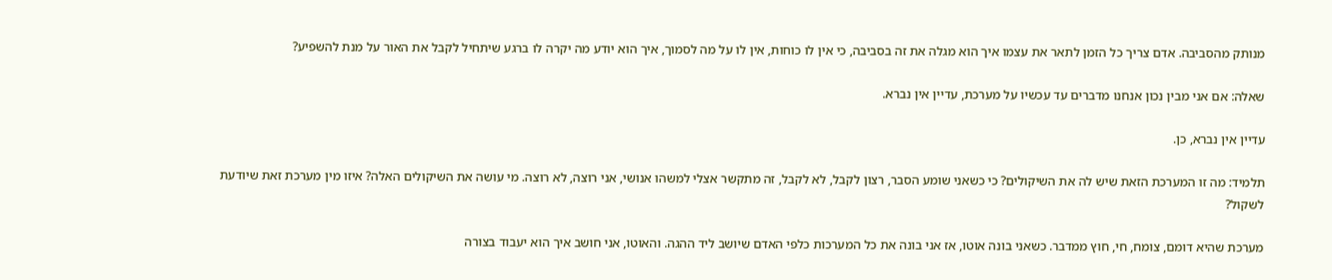מנותק מהסביבה. אדם צריך כל הזמן לתאר את עצמו איך הוא מגלה את זה בסביבה, כי אין לו כוחות, אין לו על מה לסמוך, איך הוא יודע מה יקרה לו ברגע שיתחיל לקבל את האור על מנת להשפיע?

שאלה: אם אני מבין נכון אנחנו מדברים עד עכשיו על מערכת, עדיין אין נברא.

עדיין אין נברא, כן.

תלמיד: מה זו המערכת הזאת שיש לה את השיקולים? כי כשאני שומע הסבר, רצון לקבל, לא לקבל, זה מתקשר אצלי למשהו אנושי, אני רוצה, לא רוצה. מי עושה את השיקולים האלה? איזו מין מערכת זאת שיודעת לשקול?

מערכת שהיא דומם, צומח, חי, חוץ ממדבר. כשאני בונה אוטו, אז אני בונה את כל המערכות כלפי האדם שיושב ליד ההגה. והאוטו, אני חושב איך הוא יעבוד בצורה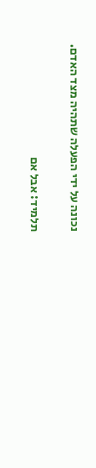נכונה על ידי הפעלה שתהיה מצד האדם.

תלמיד: אבל אם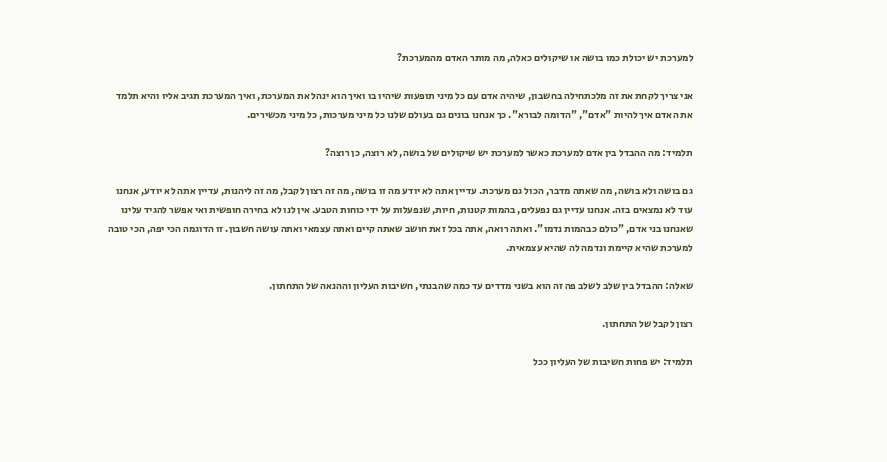למערכת יש יכולת כמו בושה או שיקולים כאלה, מה מותר האדם מהמערכת?

אני צריך לקחת את זה מלכתחילה בחשבון, שיהיה אדם עם כל מיני תופעות שיהיו בו ואיך הוא ינהל את המערכת, ואיך המערכת תגיב אליו והיא תלמד את האדם איך להיות "אדם", "הדומה לבורא". כך אנחנו בונים גם בעולם שלנו כל מיני מערכות, כל מיני מכשירים.

תלמיד: מה ההבדל בין אדם למערכת כאשר למערכת יש שיקולים של בושה, לא רוצה, כן רוצה?

גם בושה ולא בושה, מה שאתה מדבר, הכול גם מערכת. עדיין אתה לא יודע מה זו בושה, מה זה רצון לקבל, מה זה ליהנות, עדיין אתה לא יודע, אנחנו עוד לא נמצאים בזה. אנחנו עדיין גם נפעלים, בהמות קטנות, חיות, שנפעלות על ידי כוחות הטבע. אין לנו לא בחירה חופשית ואי אפשר להגיד עלינו שאנחנו בני אדם, "כולם כבהמות נדמו". ואתה רואה, אתה בכל זאת חושב שאתה קיים ואתה עצמאי ואתה עושה חשבון. זו הדוגמה הכי יפה, הכי טובה למערכת שהיא קיימת ונדמה לה שהיא עצמאית.

שאלה: ההבדל בין שלב לשלב פה זה הוא בשני מדדים עד כמה שהבנתי, חשיבות העליון וההנאה של התחתון.

רצון לקבל של התחתון.

תלמיד: יש פחות חשיבות של העליון ככל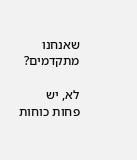שאנחנו מתקדמים?

לא, יש פחות כוחות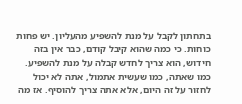בתחתון לקבל על מנת להשפיע מהעליון. יש פחות כוחות. כי כמה שהוא קיבל קודם, כבר אין בזה חידוש, הוא צריך לחדש קבלה על מנת להשפיע. כמו שאתה, כמו שעשית אתמול, אתה לא יכול לחזור על זה היום, אלא אתה צריך להוסיף. אז מה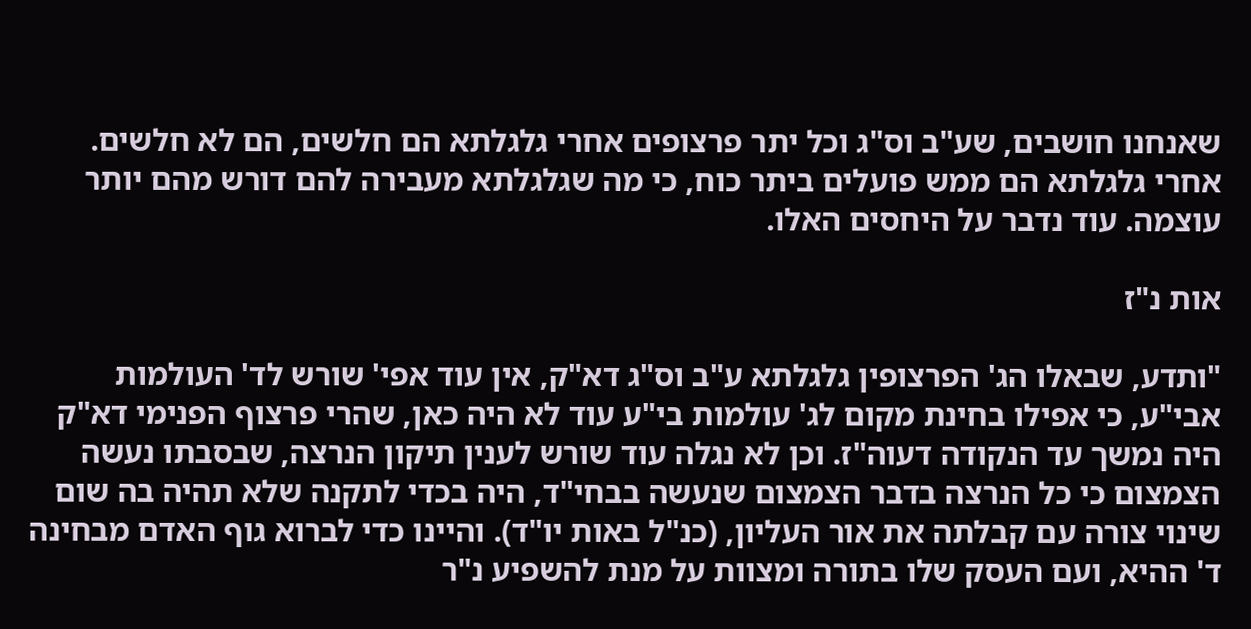שאנחנו חושבים, שע"ב וס"ג וכל יתר פרצופים אחרי גלגלתא הם חלשים, הם לא חלשים. אחרי גלגלתא הם ממש פועלים ביתר כוח, כי מה שגלגלתא מעבירה להם דורש מהם יותר עוצמה. עוד נדבר על היחסים האלו.

אות נ"ז

"ותדע, שבאלו הג' הפרצופין גלגלתא ע"ב וס"ג דא"ק, אין עוד אפי' שורש לד' העולמות אבי"ע, כי אפילו בחינת מקום לג' עולמות בי"ע עוד לא היה כאן, שהרי פרצוף הפנימי דא"ק היה נמשך עד הנקודה דעוה"ז. וכן לא נגלה עוד שורש לענין תיקון הנרצה, שבסבתו נעשה הצמצום כי כל הנרצה בדבר הצמצום שנעשה בבחי"ד, היה בכדי לתקנה שלא תהיה בה שום שינוי צורה עם קבלתה את אור העליון, (כנ"ל באות יו"ד). והיינו כדי לברוא גוף האדם מבחינה ד' ההיא, ועם העסק שלו בתורה ומצוות על מנת להשפיע נ"ר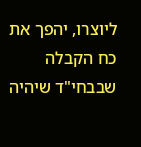ליוצרו, יהפך את כח הקבלה שבבחי"ד שיהיה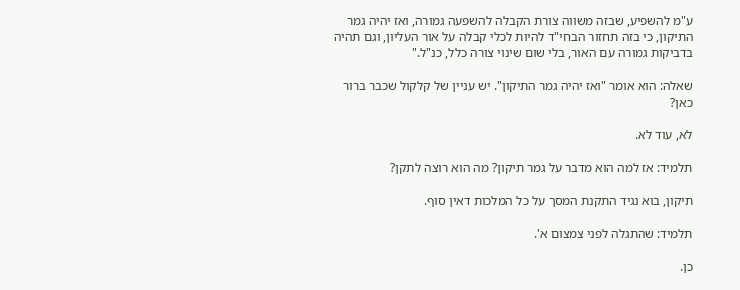ע"מ להשפיע, שבזה משווה צורת הקבלה להשפעה גמורה, ואז יהיה גמר התיקון, כי בזה תחזור הבחי"ד להיות לכלי קבלה על אור העליון, וגם תהיה בדביקות גמורה עם האור, בלי שום שינוי צורה כלל, כנ"ל."

שאלה: הוא אומר "ואז יהיה גמר התיקון". יש עניין של קלקול שכבר ברור כאן?

לא, עוד לא.

תלמיד: אז למה הוא מדבר על גמר תיקון? מה הוא רוצה לתקן?

תיקון, בוא נגיד התקנת המסך על כל המלכות דאין סוף.

תלמיד: שהתגלה לפני צמצום א'.

כן.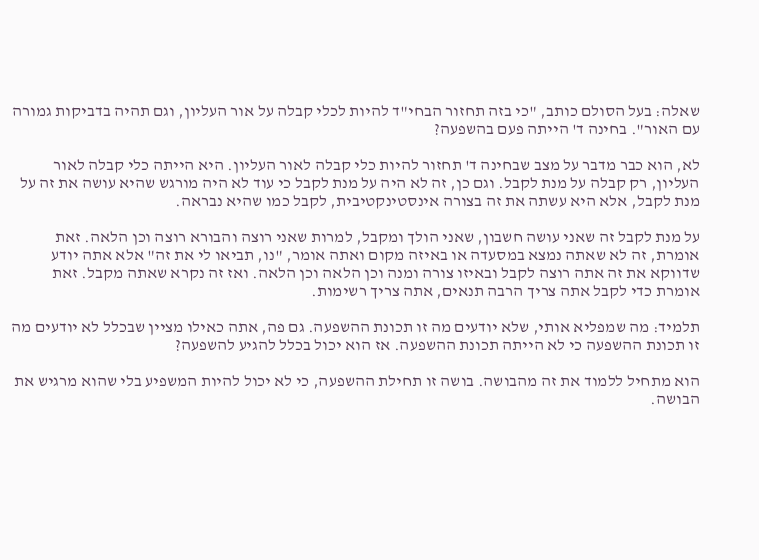שאלה: בעל הסולם כותב, "כי בזה תחזור הבחי"ד להיות לכלי קבלה על אור העליון, וגם תהיה בדביקות גמורה עם האור". בחינה ד' הייתה פעם בהשפעה?

לא, הוא כבר מדבר על מצב שבחינה ד' תחזור להיות כלי קבלה לאור העליון. היא הייתה כלי קבלה לאור העליון, רק קבלה על מנת לקבל. וגם כן, זה לא היה על מנת לקבל כי עוד לא היה מורגש שהיא עושה את זה על מנת לקבל, אלא היא עשתה את זה בצורה אינסטינקטיבית, לקבל כמו שהיא נבראה.

על מנת לקבל זה שאני עושה חשבון, שאני הולך ומקבל, למרות שאני רוצה והבורא רוצה וכן הלאה. זאת אומרת, זה לא שאתה נמצא במסעדה או באיזה מקום ואתה אומר, "נו, תביאו לי את זה" אלא אתה יודע שדווקא את זה אתה רוצה לקבל ובאיזו צורה ומנה וכן הלאה וכן הלאה. ואז זה נקרא שאתה מקבל. זאת אומרת כדי לקבל אתה צריך הרבה תנאים, אתה צריך רשימות.

תלמיד: מה שמפליא אותי, שלא יודעים מה זו תכונת ההשפעה. גם פה, אתה כאילו מציין שבכלל לא יודעים מה זו תכונת ההשפעה כי לא הייתה תכונת ההשפעה. אז הוא יכול בכלל להגיע להשפעה?

הוא מתחיל ללמוד את זה מהבושה. בושה זו תחילת ההשפעה, כי לא יכול להיות המשפיע בלי שהוא מרגיש את הבושה.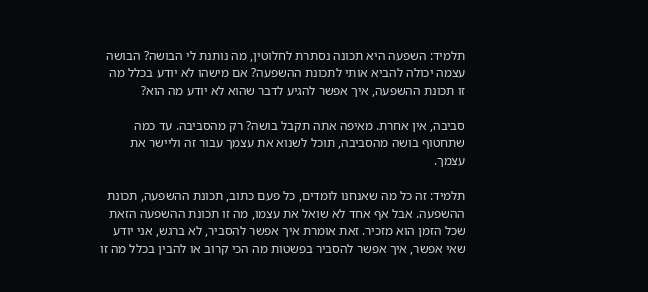תלמיד: השפעה היא תכונה נסתרת לחלוטין, מה נותנת לי הבושה? הבושה עצמה יכולה להביא אותי לתכונת ההשפעה? אם מישהו לא יודע בכלל מה זו תכונת ההשפעה, איך אפשר להגיע לדבר שהוא לא יודע מה הוא?

סביבה, אין אחרת. מאיפה אתה תקבל בושה? רק מהסביבה. עד כמה שתחטוף בושה מהסביבה, תוכל לשנוא את עצמך עבור זה וליישר את עצמך.

תלמיד: זה כל מה שאנחנו לומדים, כל פעם כתוב, תכונת ההשפעה, תכונת ההשפעה. אבל אף אחד לא שואל את עצמו, מה זו תכונת ההשפעה הזאת שכל הזמן הוא מזכיר. זאת אומרת איך אפשר להסביר, לא ברגש, אני יודע שאי אפשר, איך אפשר להסביר בפשטות מה הכי קרוב או להבין בכלל מה זו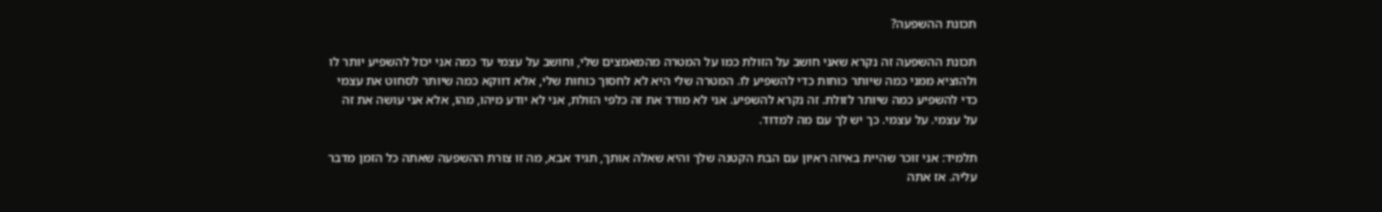תכונת ההשפעה?

תכונת ההשפעה זה נקרא שאני חושב על הזולת כמו על המטרה מהמאמצים שלי, וחושב על עצמי עד כמה אני יכול להשפיע יותר לו ולהוציא ממני כמה שיותר כוחות כדי להשפיע לו. המטרה שלי היא לא לחסוך כוחות שלי, אלא דווקא כמה שיותר לסחוט את עצמי כדי להשפיע כמה שיותר לזולת. זה נקרא להשפיע. אני לא מודד את זה כלפי הזולת, אני לא יודע מיהו, מהו, אלא אני עושה את זה על עצמי. על עצמי. כך יש לך עם מה למדוד.

תלמיד: אני זוכר שהיית באיזה ראיון עם הבת הקטנה שלך והיא שאלה אותך, תגיד אבא, מה זו צורת ההשפעה שאתה כל הזמן מדבר עליה. אז אתה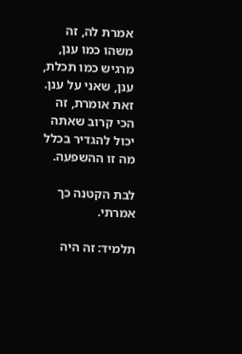אמרת לה, זה משהו כמו ענן, מרגיש כמו תכלת, ענן, שאני על ענן. זאת אומרת, זה הכי קרוב שאתה יכול להגדיר בכלל מה זו ההשפעה.

לבת הקטנה כך אמרתי.

תלמיד: זה היה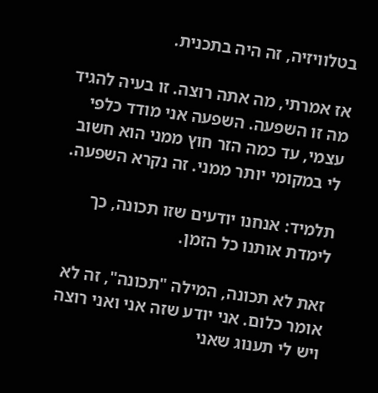בטלוויזיה, זה היה בתכנית.

אז אמרתי, מה אתה רוצה. זו בעיה להגיד מה זו השפעה. השפעה אני מודד כלפי עצמי, עד כמה הזר חוץ ממני הוא חשוב לי במקומי יותר ממני. זה נקרא השפעה.

תלמיד: אנחנו יודעים שזו תכונה, כך לימדת אותנו כל הזמן.

זאת לא תכונה, המילה "תכונה", זה לא אומר כלום. אני יודע שזה אני ואני רוצה ויש לי תענוג שאני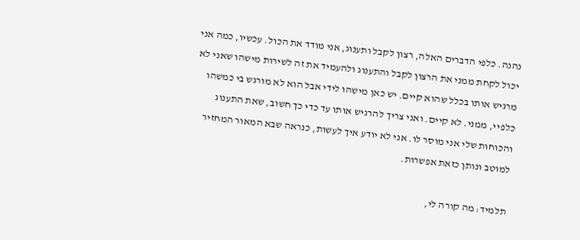נהנה. כלפי הדברים האלה, רצון לקבל ותענוג, אני מודד את הכול. עכשיו, כמה אני יכול לקחת ממני את הרצון לקבל והתענוג ולהעמיד את זה לשירות מישהו שאני לא מרגיש אותו בכלל שהוא קיים. יש כאן מישהו לידי אבל הוא לא מורגש בי כמשהו כלפיי, ממני. לא קיים. ואני צריך להרגיש אותו עד כדי כך חשוב, שאת התענוג והכוחות שלי אני מוסר לו. אני לא יודע איך לעשות, כנראה שבא המאור המחזיר למוטב ונותן כזאת אפשרות.

תלמיד: מה קורה לי,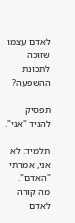לאדם עצמו שזוכה לתכונת ההשפעה?

תפסיק להגיד "אני".

תלמיד: לא אני, אמרתי "האדם". מה קורה לאדם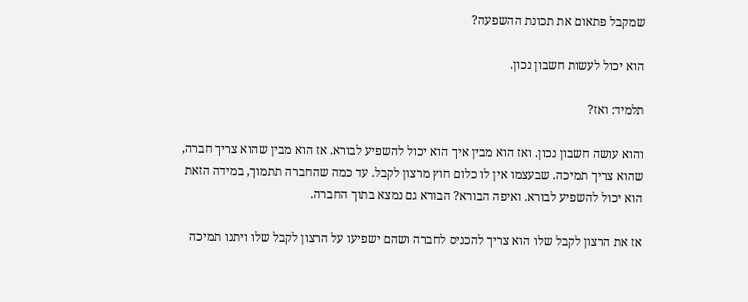שמקבל פתאום את תכונת ההשפעה?

הוא יכול לעשות חשבון נכון.

תלמיד: ואז?

והוא עושה חשבון נכון. ואז הוא מבין איך הוא יכול להשפיע לבורא. אז הוא מבין שהוא צריך חברה, שהוא צריך תמיכה. שבעצמו אין לו כלום חוץ מרצון לקבל. עד כמה שהחברה תתמוך, במידה הזאת הוא יכול להשפיע לבורא. ואיפה הבורא? הבורא גם נמצא בתוך החברה.

אז את הרצון לקבל שלו הוא צריך להכניס לחברה ושהם ישפיעו על הרצון לקבל שלו ויתנו תמיכה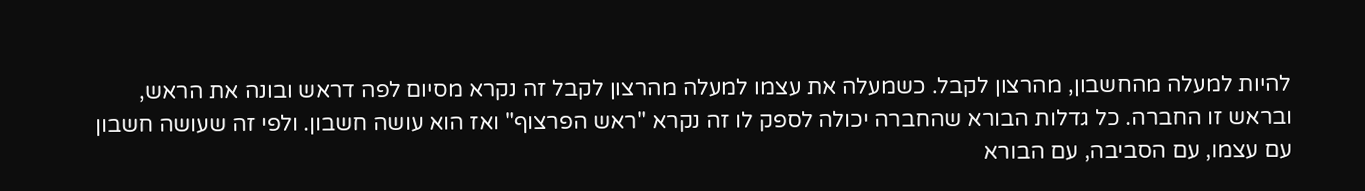להיות למעלה מהחשבון, מהרצון לקבל. כשמעלה את עצמו למעלה מהרצון לקבל זה נקרא מסיום לפה דראש ובונה את הראש, ובראש זו החברה. כל גדלות הבורא שהחברה יכולה לספק לו זה נקרא "ראש הפרצוף" ואז הוא עושה חשבון. ולפי זה שעושה חשבון עם עצמו, עם הסביבה, עם הבורא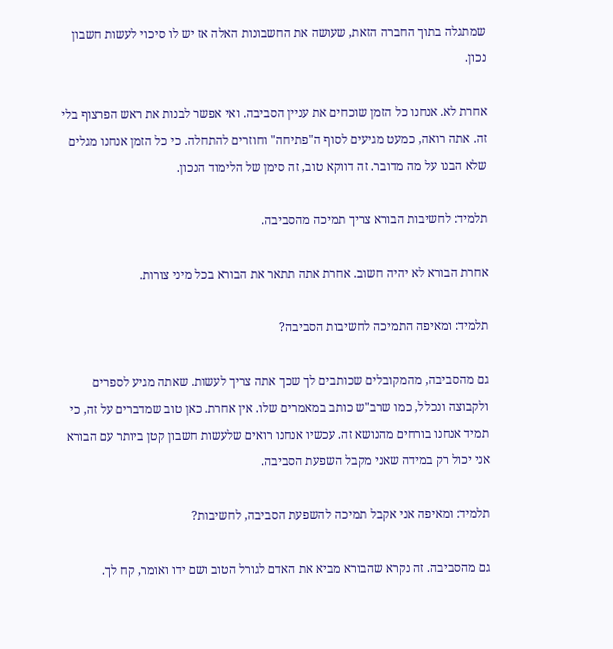שמתגלה בתוך החברה הזאת, שעושה את החשבונות האלה אז יש לו סיכוי לעשות חשבון נכון.

אחרת לא. אנחנו כל הזמן שוכחים את עניין הסביבה. ואי אפשר לבנות את ראש הפרצוף בלי זה. אתה רואה, כמעט מגיעים לסוף ה"פתיחה" וחוזרים להתחלה. כי כל הזמן אנחנו מגלים שלא הבנו על מה מדובר. זה דווקא טוב, זה סימן של הלימוד הנכון.

תלמיד: לחשיבות הבורא צריך תמיכה מהסביבה.

אחרת הבורא לא יהיה חשוב. אחרת אתה תתאר את הבורא בכל מיני צורות.

תלמיד: ומאיפה התמיכה לחשיבות הסביבה?

גם מהסביבה, מהמקובלים שכותבים לך שכך אתה צריך לעשות. שאתה מגיע לספרים ולקבוצה ונכלל, כמו שרב"ש כותב במאמרים שלו. אין אחרת. כאן טוב שמדברים על זה, כי תמיד אנחנו בורחים מהנושא זה. עכשיו אנחנו רואים שלעשות חשבון קטן ביותר עם הבורא אני יכול רק במידה שאני מקבל השפעת הסביבה.

תלמיד: ומאיפה אני אקבל תמיכה להשפעת הסביבה, לחשיבות?

גם מהסביבה. זה נקרא שהבורא מביא את האדם לגורל הטוב ושם ידו ואומר, קח לך.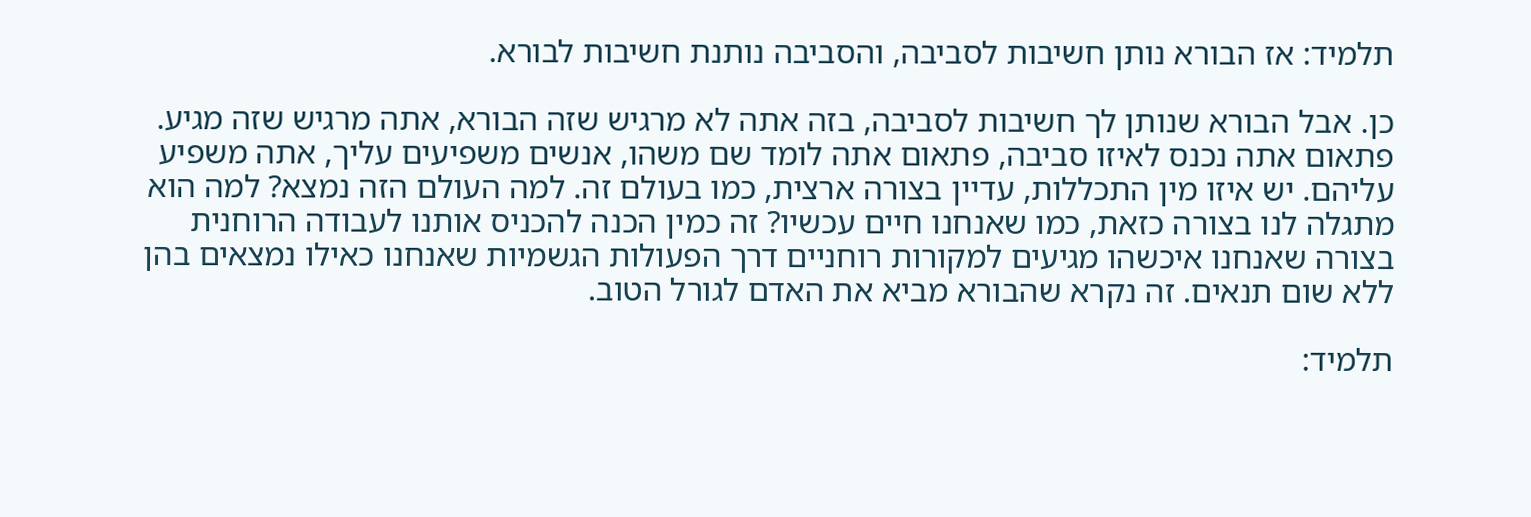תלמיד: אז הבורא נותן חשיבות לסביבה, והסביבה נותנת חשיבות לבורא.

כן. אבל הבורא שנותן לך חשיבות לסביבה, בזה אתה לא מרגיש שזה הבורא, אתה מרגיש שזה מגיע. פתאום אתה נכנס לאיזו סביבה, פתאום אתה לומד שם משהו, אנשים משפיעים עליך, אתה משפיע עליהם. יש איזו מין התכללות, עדיין בצורה ארצית, כמו בעולם זה. למה העולם הזה נמצא? למה הוא מתגלה לנו בצורה כזאת, כמו שאנחנו חיים עכשיו? זה כמין הכנה להכניס אותנו לעבודה הרוחנית בצורה שאנחנו איכשהו מגיעים למקורות רוחניים דרך הפעולות הגשמיות שאנחנו כאילו נמצאים בהן ללא שום תנאים. זה נקרא שהבורא מביא את האדם לגורל הטוב.

תלמיד: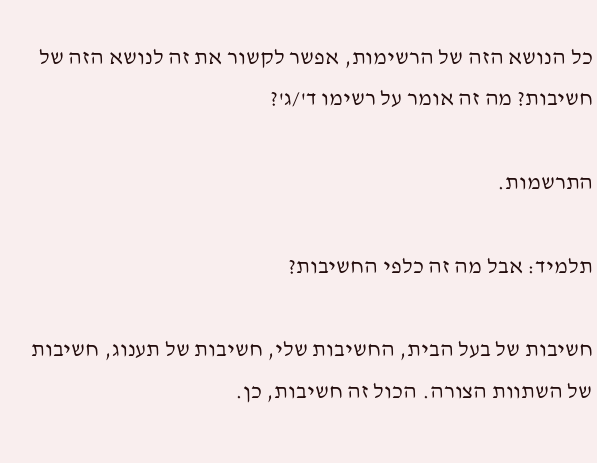כל הנושא הזה של הרשימות, אפשר לקשור את זה לנושא הזה של חשיבות? מה זה אומר על רשימו ד'/ג'?

התרשמות.

תלמיד: אבל מה זה כלפי החשיבות?

חשיבות של בעל הבית, החשיבות שלי, חשיבות של תענוג, חשיבות של השתוות הצורה. הכול זה חשיבות, כן.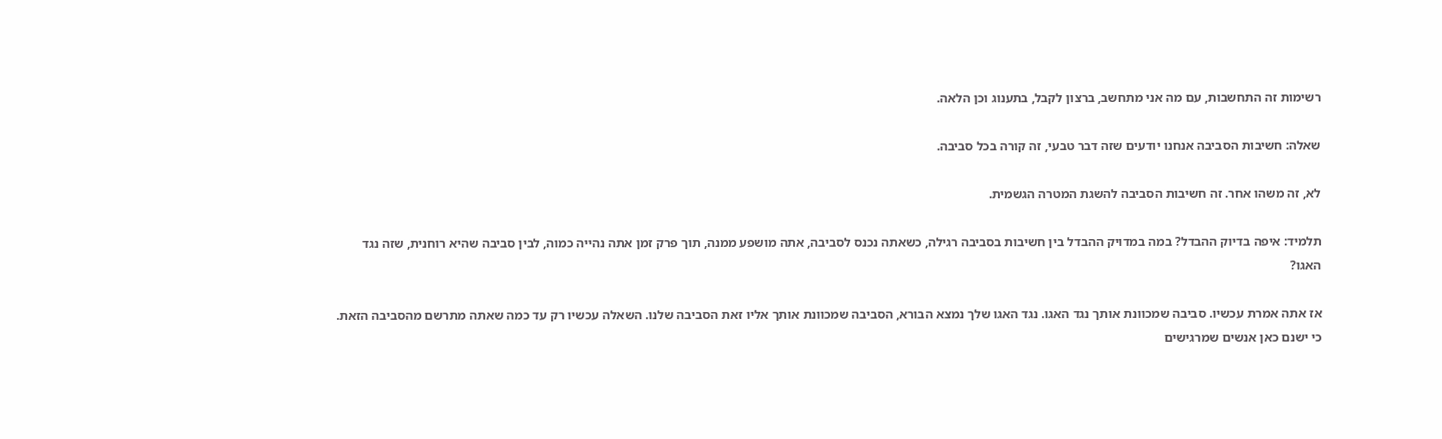רשימות זה התחשבות, עם מה אני מתחשב, ברצון לקבל, בתענוג וכן הלאה.

שאלה: חשיבות הסביבה אנחנו יודעים שזה דבר טבעי, זה קורה בכל סביבה.

לא, זה משהו אחר. זה חשיבות הסביבה להשגת המטרה הגשמית.

תלמיד: איפה בדיוק ההבדל? במה במדויק ההבדל בין חשיבות בסביבה רגילה, כשאתה נכנס לסביבה, אתה מושפע ממנה, תוך פרק זמן אתה נהייה כמוה, לבין סביבה שהיא רוחנית, שזה נגד האגו?

אז אתה אמרת עכשיו. סביבה שמכוונת אותך נגד האגו. נגד האגו שלך נמצא הבורא, הסביבה שמכוונת אותך אליו זאת הסביבה שלנו. השאלה עכשיו רק עד כמה שאתה מתרשם מהסביבה הזאת. כי ישנם כאן אנשים שמרגישים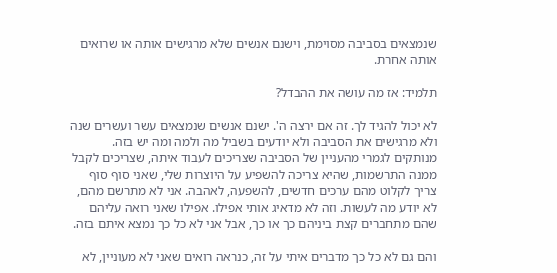שנמצאים בסביבה מסוימת, וישנם אנשים שלא מרגישים אותה או שרואים אותה אחרת.

תלמיד: אז מה עושה את ההבדל?

לא יכול להגיד לך. זה אם ירצה ה'. ישנם אנשים שנמצאים עשר ועשרים שנה ולא מרגישים את הסביבה ולא יודעים בשביל מה ולמה ומה יש בזה. מנותקים לגמרי מהעניין של הסביבה שצריכים לעבוד איתה, שצריכים לקבל ממנה התרשמות, שהיא צריכה להשפיע על היוצרות שלי, שאני סוף סוף צריך לקלוט מהם ערכים חדשים, להשפעה, לאהבה. אני לא מתרשם מהם, לא יודע מה לעשות. וזה לא מדאיג אותי אפילו. אפילו שאני רואה עליהם שהם מתחברים קצת ביניהם כך או כך, אבל אני לא כל כך נמצא איתם בזה.

והם גם לא כל כך מדברים איתי על זה, כנראה רואים שאני לא מעוניין, לא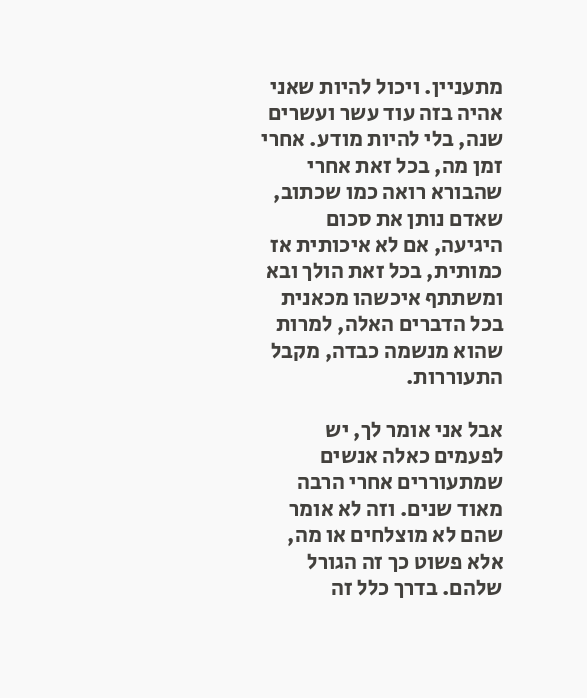מתעניין. ויכול להיות שאני אהיה בזה עוד עשר ועשרים שנה, בלי להיות מודע. אחרי זמן מה, בכל זאת אחרי שהבורא רואה כמו שכתוב, שאדם נותן את סכום היגיעה, אם לא איכותית אז כמותית, בכל זאת הולך ובא ומשתתף איכשהו מכאנית בכל הדברים האלה, למרות שהוא מנשמה כבדה, מקבל התעוררות.

אבל אני אומר לך, יש לפעמים כאלה אנשים שמתעוררים אחרי הרבה מאוד שנים. וזה לא אומר שהם לא מוצלחים או מה, אלא פשוט כך זה הגורל שלהם. בדרך כלל זה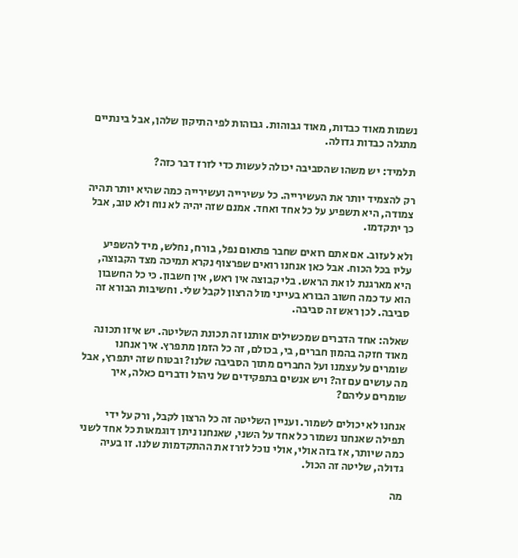נשמות מאוד כבדות, מאוד גבוהות. גבוהות לפי התיקון שלהן, אבל בינתיים מתגלה כבדות גדולה.

תלמיד: יש משהו שהסביבה יכולה לעשות כדי לזרז דבר כזה?

רק להצמיד יותר את העשירייה. כל עשירייה ועשירייה כמה שהיא יותר תהיה צמודה, היא תשפיע על כל אחד ואחד. אמנם שזה יהיה לא נוח ולא טוב, אבל כך יתקדמו.

ולא לעזוב. אם אתם רואים שחבר פתאום נפל, בורח, נחלש, מיד להשפיע עליו בכל הכוח. אבל כאן אנחנו רואים שפרצוף נקרא תמיכה מצד הקבוצה, היא מארגנת לו את הראש. בלי קבוצה אין ראש, אין חשבון. כי כל החשבון הוא עד כמה חשוב הבורא בעייני מול הרצון לקבל שלי. וחשיבות הבורא זה סביבה. לכן ראש זה סביבה.

שאלה: אחד הדברים שמכשילים אותנו זה תכונת השליטה. יש איזו תכונה מאוד חזקה בהמון חברים, בי, בכולם, זה כל הזמן מתפרץ. איך אנחנו שומרים על עצמנו ועל החברים מתוך הסביבה שלנו? ובטוח שזה יתפרץ, אבל מה עושים עם זה? ויש אנשים בתפקידים של ניהול ודברים כאלה, איך שומרים עליהם?

אנחנו לא יכולים לשמור. ועניין השליטה זה כל הרצון לקבל, ורק על ידי תפילה שאנחנו נשמור כל אחד על השני, שאנחנו ניתן דוגמאות כל אחד לשני כמה שיותר, אז בזה אולי, אולי נוכל לזרז את ההתקדמות שלנו. זו בעיה גדולה, שליטה זה הכול.

מה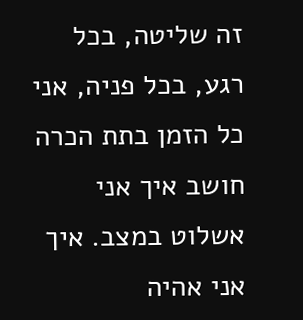זה שליטה, בכל רגע, בכל פניה, אני כל הזמן בתת הכרה חושב איך אני אשלוט במצב. איך אני אהיה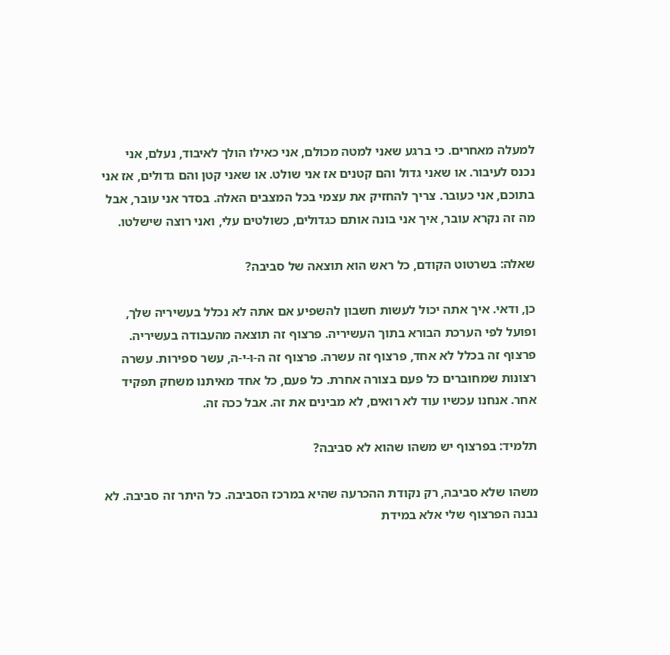למעלה מאחרים. כי ברגע שאני למטה מכולם, אני כאילו הולך לאיבוד, נעלם, אני נכנס לעיבור. או שאני גדול והם קטנים אז אני שולט. או שאני קטן והם גדולים, אז אני בתוכם, אני כעובר. צריך להחזיק את עצמי בכל המצבים האלה. בסדר אני עובר, אבל מה זה נקרא עובר, איך אני בונה אותם כגדולים, כשולטים עלי, ואני רוצה שישלטו.

שאלה: בשרטוט הקודם, כל ראש הוא תוצאה של סביבה?

כן, ודאי. איך אתה יכול לעשות חשבון להשפיע אם אתה לא נכלל בעשיריה שלך, ופועל לפי הערכת הבורא בתוך העשיריה. פרצוף זה תוצאה מהעבודה בעשיריה. פרצוף זה בכלל לא אחד, פרצוף זה עשרה. פרצוף זה ה-ו-י-ה, עשר ספירות. עשרה רצונות שמחוברים כל פעם בצורה אחרת. כל פעם, כל אחד מאיתנו משחק תפקיד אחר. אנחנו עכשיו עוד לא רואים, לא מבינים את זה. אבל ככה זה.

תלמיד: בפרצוף יש משהו שהוא לא סביבה?

משהו שלא סביבה, רק נקודת ההכרעה שהיא במרכז הסביבה. כל היתר זה סביבה. לא נבנה הפרצוף שלי אלא במידת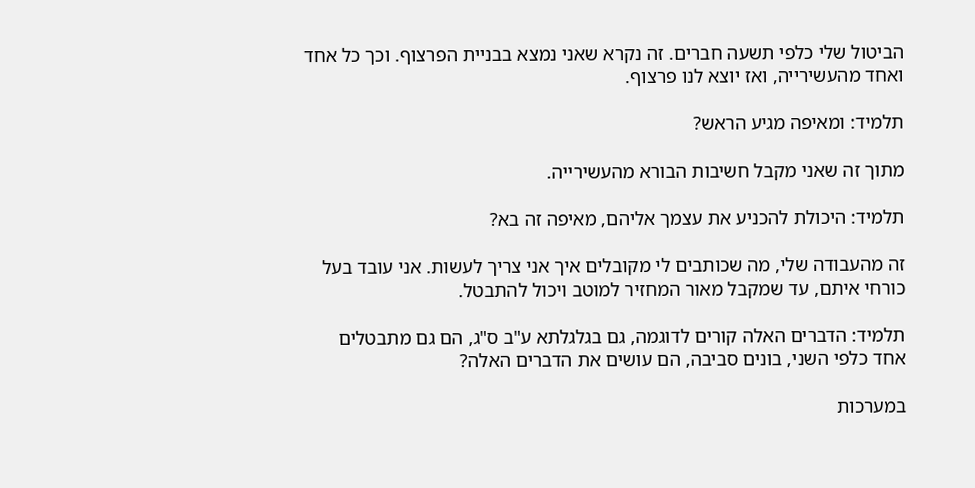הביטול שלי כלפי תשעה חברים. זה נקרא שאני נמצא בבניית הפרצוף. וכך כל אחד ואחד מהעשירייה, ואז יוצא לנו פרצוף.

תלמיד: ומאיפה מגיע הראש?

מתוך זה שאני מקבל חשיבות הבורא מהעשירייה.

תלמיד: היכולת להכניע את עצמך אליהם, מאיפה זה בא?

זה מהעבודה שלי, מה שכותבים לי מקובלים איך אני צריך לעשות. אני עובד בעל כורחי איתם, עד שמקבל מאור המחזיר למוטב ויכול להתבטל.

תלמיד: הדברים האלה קורים לדוגמה, גם בגלגלתא ע"ב ס"ג, הם גם מתבטלים אחד כלפי השני, בונים סביבה, הם עושים את הדברים האלה?

במערכות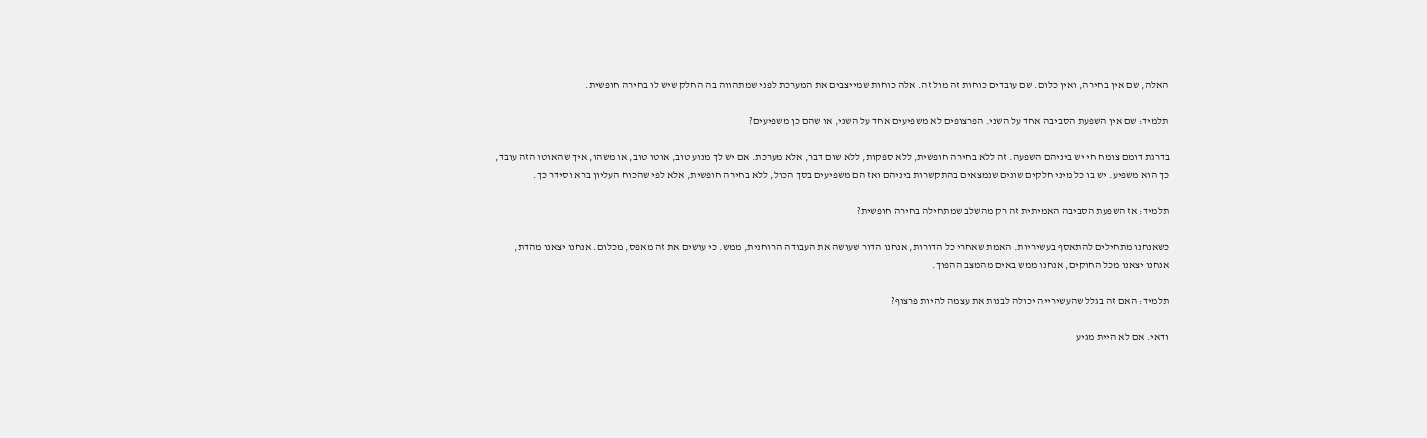האלה, שם אין בחירה, ואין כלום. שם עובדים כוחות זה מול זה. אלה כוחות שמייצבים את המערכת לפני שמתהווה בה החלק שיש לו בחירה חופשית.

תלמיד: שם אין השפעת הסביבה אחד על השני. הפרצופים לא משפיעים אחד על השני, או שהם כן משפיעים?

בדרגת דומם צומח חי יש ביניהם השפעה. זה ללא בחירה חופשית, ללא ספקות, ללא שום דבר, אלא מערכת. אם יש לך מנוע טוב, אוטו טוב, או משהו, איך שהאוטו הזה עובד, כך הוא משפיע. יש בו כל מיני חלקים שונים שנמצאים בהתקשרות ביניהם ואז הם משפיעים בסך הכול, ללא בחירה חופשית, אלא לפי שהכוח העליון ברא וסידר כך.

תלמיד: אז השפעת הסביבה האמיתית זה רק מהשלב שמתחילה בחירה חופשית?

כשאנחנו מתחילים להתאסף בעשיריות. האמת שאחרי כל הדורות, אנחנו הדור שעושה את העבודה הרוחנית, ממש. כי עושים את זה מאפס, מכלום. אנחנו יצאנו מהדת, אנחנו יצאנו מכל החוקים, אנחנו ממש באים מהמצב ההפוך.

תלמיד: האם זה בגלל שהעשירייה יכולה לבנות את עצמה להיות פרצוף?

ודאי. אם לא היית מגיע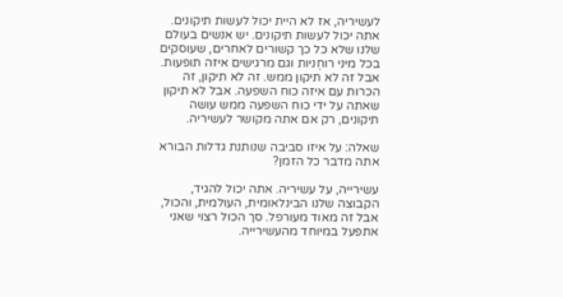לעשיריה, אז לא היית יכול לעשות תיקונים. אתה יכול לעשות תיקונים. יש אנשים בעולם שלנו שלא כל כך קשורים לאחרים, שעוסקים בכל מיני רוחְניות וגם מרגישים איזה תופעות. אבל זה לא תיקון ממש. זה לא תיקון, זה הכרות עם איזה כוח השפעה. אבל לא תיקון שאתה על ידי כוח השפעה ממש עושה תיקונים, רק אם אתה מקושר לעשיריה.

שאלה: על איזו סביבה שנותנת גדלות הבורא אתה מדבר כל הזמן?

עשירייה, על עשיריה. אתה יכול להגיד, הקבוצה שלנו הבינלאומית, העולמית, והכול, אבל זה מאוד מעורפל. סך הכול רצוי שאני אתפעל במיוחד מהעשירייה.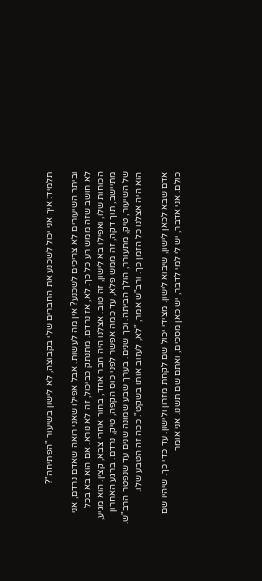תלמיד: איך אני יכול לשכנע את החברים שלי בקבוצה, לא לישון בשיעור "הפתיחה"?

וביתר השיעורים לא צריכים לשכנע? אין מה לעשות. אבל אפילו שאני רואה שאדם נרדם, אני לא חושב שזה ממש רע כל כך. לא, אז נרדם. מתנתק כביכול, זה לא נורא. אם הוא בא בכל הכוחות שלו, ואפילו בא לישון, זה טוב. אצלנו היה חבר אחד, בחור אחרי צבא, קצין. הוא מגיע, מתיישב, תוך דקה, זה ממש פלא, עד כמה אפשר לפני כוס הקפה, טיק, נרדם. ברגע האחרון של השיעור, טיק, מתעורר, הולך הביתה. וכך שנים. בערך שבע שמונה שנים עד שנפטר הרב"ש. הוא היה אצלנו כל הזמן כך. ורב"ש אמר, "לא, לעזוב אותו בשקט". ככה זה הטבע שלו.

אדם שבא לכאן לישון, שיבוא לישון. מצידי יכול שם לקחת מזרון ולישון. עד כדי כך. שיהיו שם כולם. אני אדבר, יש לי למי לדבר, יש כאן מסכים, ואתם שם תשנו. אני אומר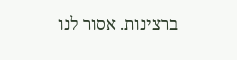ברצינות. אסור לנו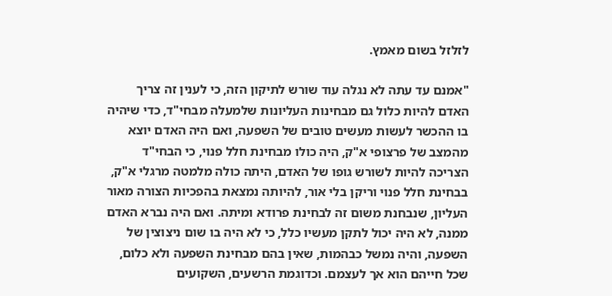לזלזל בשום מאמץ.

"אמנם עד עתה לא נגלה עוד שורש לתיקון הזה, כי לענין זה צריך האדם להיות כלול גם מבחינות העליונות שלמעלה מבחי"ד, כדי שיהיה בו ההכשר לעשות מעשים טובים של השפעה, ואם היה האדם יוצא מהמצב של פרצופי א"ק, היה כולו מבחינת חלל פנוי, כי הבחי"ד הצריכה להיות לשורש גופו של האדם, היתה כולה מלמטה מרגלי א"ק, בבחינת חלל פנוי וריקן בלי אור, להיותה נמצאת בהפכיות הצורה מאור העליון, שנבחנת משום זה לבחינת פרודא ומיתה. ואם היה נברא האדם ממנה, לא היה יכול לתקן מעשיו כלל, כי לא היה בו שום ניצוצין של השפעה, והיה נמשל כבהמות, שאין בהם מבחינת השפעה ולא כלום, שכל חייהם הוא אך לעצמם. וכדוגמת הרשעים, השקועים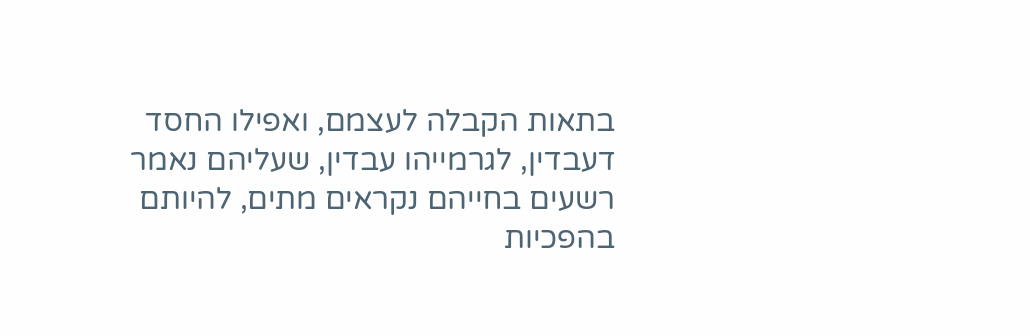בתאות הקבלה לעצמם, ואפילו החסד דעבדין, לגרמייהו עבדין, שעליהם נאמר רשעים בחייהם נקראים מתים, להיותם בהפכיות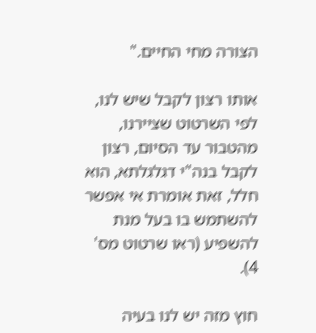הצורה מחי החיים."

אותו רצון לקבל שיש לנו, לפי השרטוט שציירנו, מהטבור עד הסיום, רצון לקבל בנה"י דגלגלתא, הוא חלל, זאת אומרת אי אפשר להשתמש בו בעל מנת להשפיע (ראו שרטוט מס' 4).

חוץ מזה יש לנו בעיה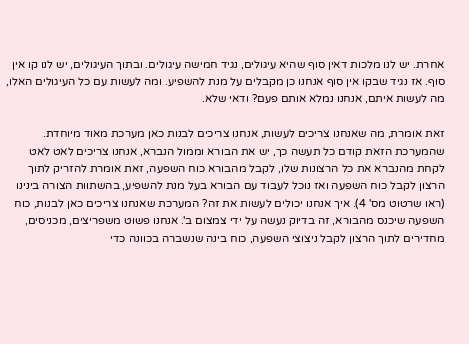אחרת. יש לנו מלכות דאין סוף שהיא עיגולים, נגיד חמישה עיגולים. ובתוך העיגולים, יש לנו קו אין סוף. אז נגיד שבקו אין סוף אנחנו כן מקבלים על מנת להשפיע. ומה לעשות עם כל העיגולים האלו, מה לעשות איתם, אנחנו נמלא אותם פעם? ודאי שלא.

זאת אומרת, מה שאנחנו צריכים לעשות, אנחנו צריכים לבנות כאן מערכת מאוד מיוחדת. שהמערכת הזאת קודם כל תעשה כך, יש את הבורא וממול הנברא, אנחנו צריכים לאט לאט לקחת מהנברא את כל הרצונות שלו, לקבל מהבורא כוח השפעה, זאת אומרת להזריק לתוך הרצון לקבל כוח השפעה ואז נוכל לעבוד עם הבורא בעל מנת להשפיע, בהשתוות הצורה בינינו (ראו שרטוט מס' 4). איך אנחנו יכולים לעשות את זה? המערכת שאנחנו צריכים כאן לבנות, כוח השפעה שיכנס מהבורא, זה בדיוק נעשה על ידי צמצום ב'. אנחנו פשוט משפריצים, מכניסים, מחדירים לתוך הרצון לקבל ניצוצי השפעה, כוח בינה שנשברה בכוונה כדי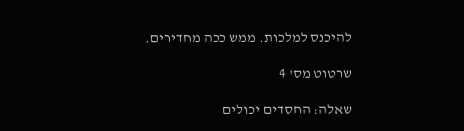להיכנס למלכות. ממש ככה מחדירים.

שרטוט מס' 4

שאלה: החסדים יכולים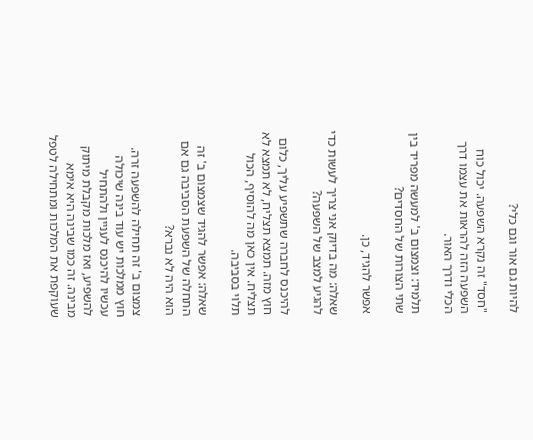להיות גם אור וגם כלי?

"חסד" זה נקרא השפעה. יכול כוח השפעה הזה להראות את עצמו דרך הכלי ודרך האור.

תלמיד: וצמצום ב' למעשה מפריד בין שתי הצורות של החסדים?

אפשר להגיד, כן.

שאלה: מה בדיוק אני צריך לעשות כדי להגיע למצב של השפעה?

להיכנס לחברה שתשפיע עליך, כלום חוץ מזה. תמצא תצליח, לא תמצא לא תצליח. אין כאן מה להוסיף, הכול תלוי בסביבה.

שאלה: אפשר להגיד שצמצום ב' זה התחלה של השפעת הסביבה גם אם הוא היה לא נברא?

צמצום ב' זה תחילה להשפעה זרה. חוץ ממלכות יש עוד בינה שיכולה עכשיו להיכנס לעניין ולהתחיל להשפיע, ואז מלכות מקבלת מיתוק מבינה. זה כמו שבינה היא אימא שעוקפת את המלכות ומתחילה לטפל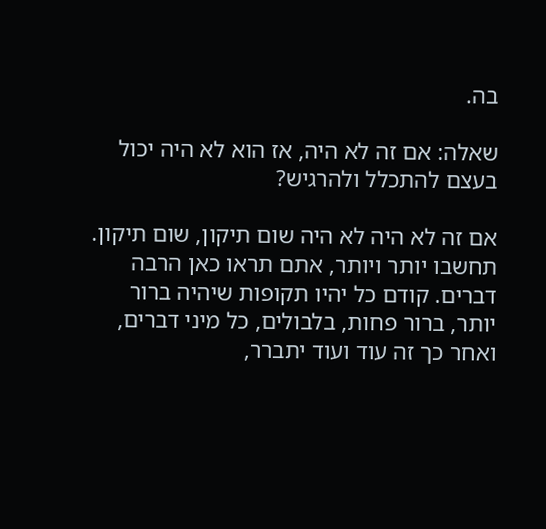בה.

שאלה: אם זה לא היה, אז הוא לא היה יכול בעצם להתכלל ולהרגיש?

אם זה לא היה לא היה שום תיקון, שום תיקון. תחשבו יותר ויותר, אתם תראו כאן הרבה דברים. קודם כל יהיו תקופות שיהיה ברור יותר, ברור פחות, בלבולים, כל מיני דברים, ואחר כך זה עוד ועוד יתברר,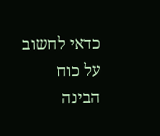כדאי לחשוב על כוח הבינה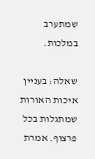שמתערב במלכות.

שאלה: בעניין איכות האורות שמתגלות בכל פרצוף. אמרת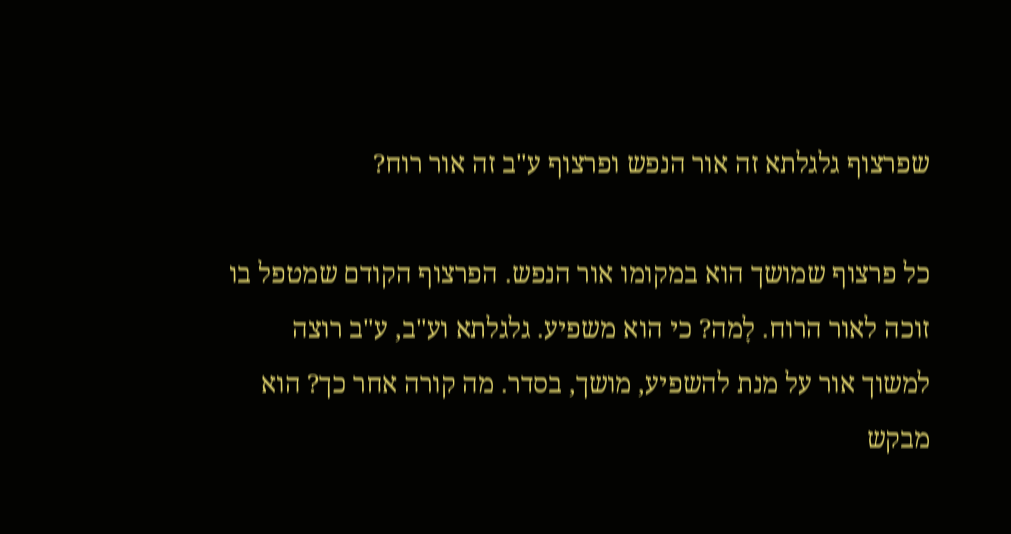שפרצוף גלגלתא זה אור הנפש ופרצוף ע"ב זה אור רוח?

כל פרצוף שמושך הוא במקומו אור הנפש. הפרצוף הקודם שמטפל בו זוכה לאור הרוח. לָמה? כי הוא משפיע. גלגלתא וע"ב, ע"ב רוצה למשוך אור על מנת להשפיע, מושך, בסדר. מה קורה אחר כך? הוא מבקש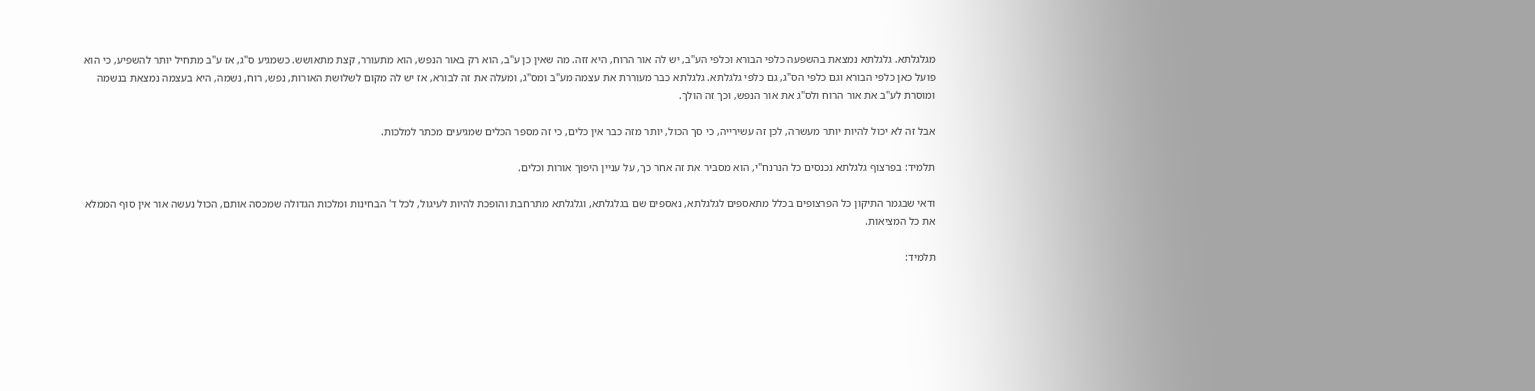מגלגלתא. גלגלתא נמצאת בהשפעה כלפי הבורא וכלפי הע"ב, יש לה אור הרוח, היא זזה. מה שאין כן ע"ב, הוא רק באור הנפש, הוא מתעורר, קצת מתאושש. כשמגיע ס"ג, אז ע"ב מתחיל יותר להשפיע, כי הוא פועל כאן כלפי הבורא וגם כלפי הס"ג, גם כלפי גלגלתא. גלגלתא כבר מעוררת את עצמה מע"ב ומס"ג, ומעלה את זה לבורא, אז יש לה מקום לשלושת האורות, נפש, רוח, נשמה, היא בעצמה נמצאת בנשמה ומוסרת לע"ב את אור הרוח ולס"ג את אור הנפש, וכך זה הולך.

אבל זה לא יכול להיות יותר מעשרה, לכן זה עשירייה, כי סך הכול, יותר מזה כבר אין כלים, כי זה מספר הכלים שמגיעים מכתר למלכות.

תלמיד: בפרצוף גלגלתא נכנסים כל הנרנח"י, הוא מסביר את זה אחר כך, על עניין היפוך אורות וכלים.

ודאי שבגמר התיקון כל הפרצופים בכלל מתאספים לגלגלתא, נאספים שם בגלגלתא, וגלגלתא מתרחבת והופכת להיות לעיגול, לכל ד' הבחינות ומלכות הגדולה שמכסה אותם, הכול נעשה אור אין סוף הממלא את כל המציאות.

תלמיד: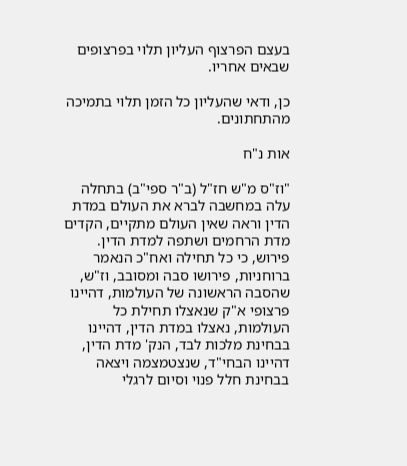בעצם הפרצוף העליון תלוי בפרצופים שבאים אחריו.

כן, ודאי שהעליון כל הזמן תלוי בתמיכה מהתחתונים.

אות נ"ח

"וז"ס מ"ש חז"ל (ב"ר ספי"ב) בתחלה עלה במחשבה לברא את העולם במדת הדין וראה שאין העולם מתקיים, הקדים מדת הרחמים ושתפה למדת הדין. פירוש, כי כל תחילה ואח"כ הנאמר ברוחניות, פירושו סבה ומסובב, וז"ש, שהסבה הראשונה של העולמות, דהיינו פרצופי א"ק שנאצלו תחילת כל העולמות, נאצלו במדת הדין, דהיינו בבחינת מלכות לבד, הנק' מדת הדין, דהיינו הבחי"ד, שנצטמצמה ויצאה בבחינת חלל פנוי וסיום לרגלי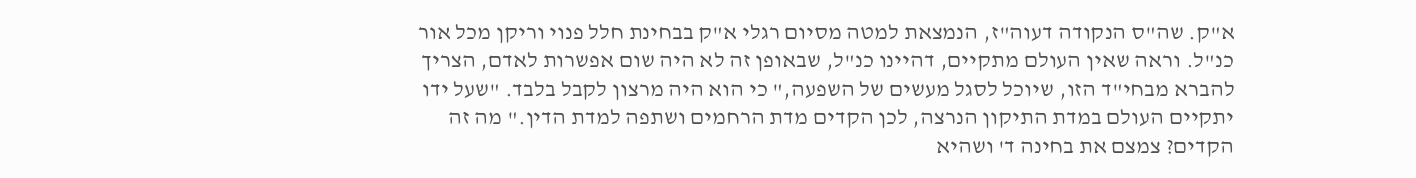א"ק. שה"ס הנקודה דעוה"ז, הנמצאת למטה מסיום רגלי א"ק בבחינת חלל פנוי וריקן מכל אור כנ"ל. וראה שאין העולם מתקיים, דהיינו כנ"ל, שבאופן זה לא היה שום אפשרות לאדם, הצריך להברא מבחי"ד הזו, שיוכל לסגל מעשים של השפעה," כי הוא היה מרצון לקבל בלבד. "שעל ידו יתקיים העולם במדת התיקון הנרצה, לכן הקדים מדת הרחמים ושתפה למדת הדין." מה זה הקדים? צמצם את בחינה ד' ושהיא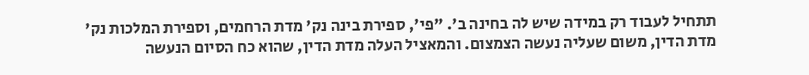תתחיל לעבוד רק במידה שיש לה בחינה ב'. "פי', ספירת בינה נק' מדת הרחמים, וספירת המלכות נק' מדת הדין, משום שעליה נעשה הצמצום. והמאציל העלה מדת הדין, שהוא כח הסיום הנעשה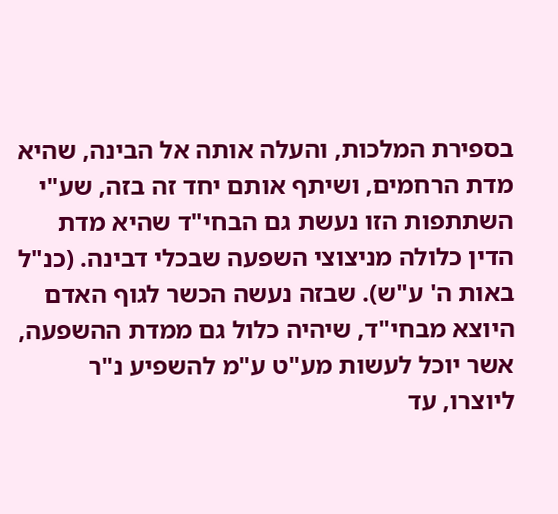בספירת המלכות, והעלה אותה אל הבינה, שהיא מדת הרחמים, ושיתף אותם יחד זה בזה, שע"י השתתפות הזו נעשת גם הבחי"ד שהיא מדת הדין כלולה מניצוצי השפעה שבכלי דבינה. (כנ"ל באות ה' ע"ש). שבזה נעשה הכשר לגוף האדם היוצא מבחי"ד, שיהיה כלול גם ממדת ההשפעה, אשר יוכל לעשות מע"ט ע"מ להשפיע נ"ר ליוצרו, עד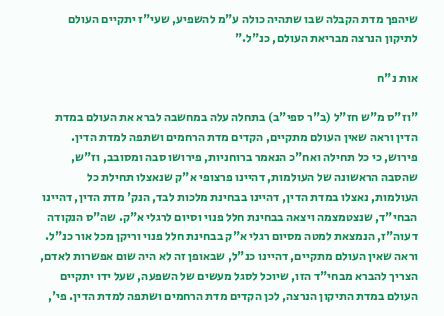שיהפך מדת הקבלה שבו שתהיה כולה ע"מ להשפיע, שעי"ז יתקיים העולם לתיקון הנרצה מבריאת העולם, כנ"ל."

אות נ"ח

"וז"ס מ"ש חז"ל (ב"ר ספי"ב) בתחלה עלה במחשבה לברא את העולם במדת הדין וראה שאין העולם מתקיים, הקדים מדת הרחמים ושתפה למדת הדין. פירוש, כי כל תחילה ואח"כ הנאמר ברוחניות, פירושו סבה ומסובב, וז"ש, שהסבה הראשונה של העולמות, דהיינו פרצופי א"ק שנאצלו תחילת כל העולמות, נאצלו במדת הדין, דהיינו בבחינת מלכות לבד, הנק' מדת הדין, דהיינו הבחי"ד, שנצטמצמה ויצאה בבחינת חלל פנוי וסיום לרגלי א"ק. שה"ס הנקודה דעוה"ז, הנמצאת למטה מסיום רגלי א"ק בבחינת חלל פנוי וריקן מכל אור כנ"ל. וראה שאין העולם מתקיים, דהיינו כנ"ל, שבאופן זה לא היה שום אפשרות לאדם, הצריך להברא מבחי"ד הזו, שיוכל לסגל מעשים של השפעה, שעל ידו יתקיים העולם במדת התיקון הנרצה, לכן הקדים מדת הרחמים ושתפה למדת הדין. פי',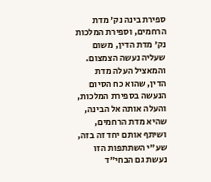ספירת בינה נק' מדת הרחמים, וספירת המלכות נק' מדת הדין, משום שעליה נעשה הצמצום. והמאציל העלה מדת הדין, שהוא כח הסיום הנעשה בספירת המלכות, והעלה אותה אל הבינה, שהיא מדת הרחמים, ושיתף אותם יחד זה בזה, שע"י השתתפות הזו נעשת גם הבחי"ד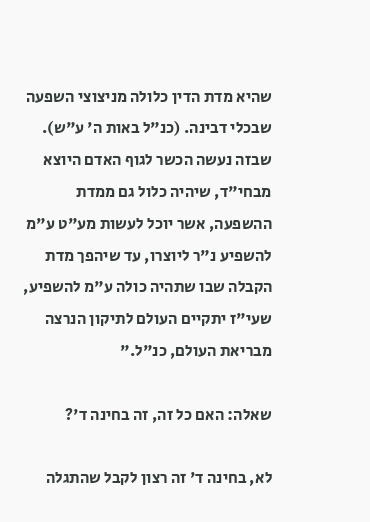שהיא מדת הדין כלולה מניצוצי השפעה שבכלי דבינה. (כנ"ל באות ה' ע"ש). שבזה נעשה הכשר לגוף האדם היוצא מבחי"ד, שיהיה כלול גם ממדת ההשפעה, אשר יוכל לעשות מע"ט ע"מ להשפיע נ"ר ליוצרו, עד שיהפך מדת הקבלה שבו שתהיה כולה ע"מ להשפיע, שעי"ז יתקיים העולם לתיקון הנרצה מבריאת העולם, כנ"ל."

שאלה: האם כל זה, זה בחינה ד'?

לא, בחינה ד' זה רצון לקבל שהתגלה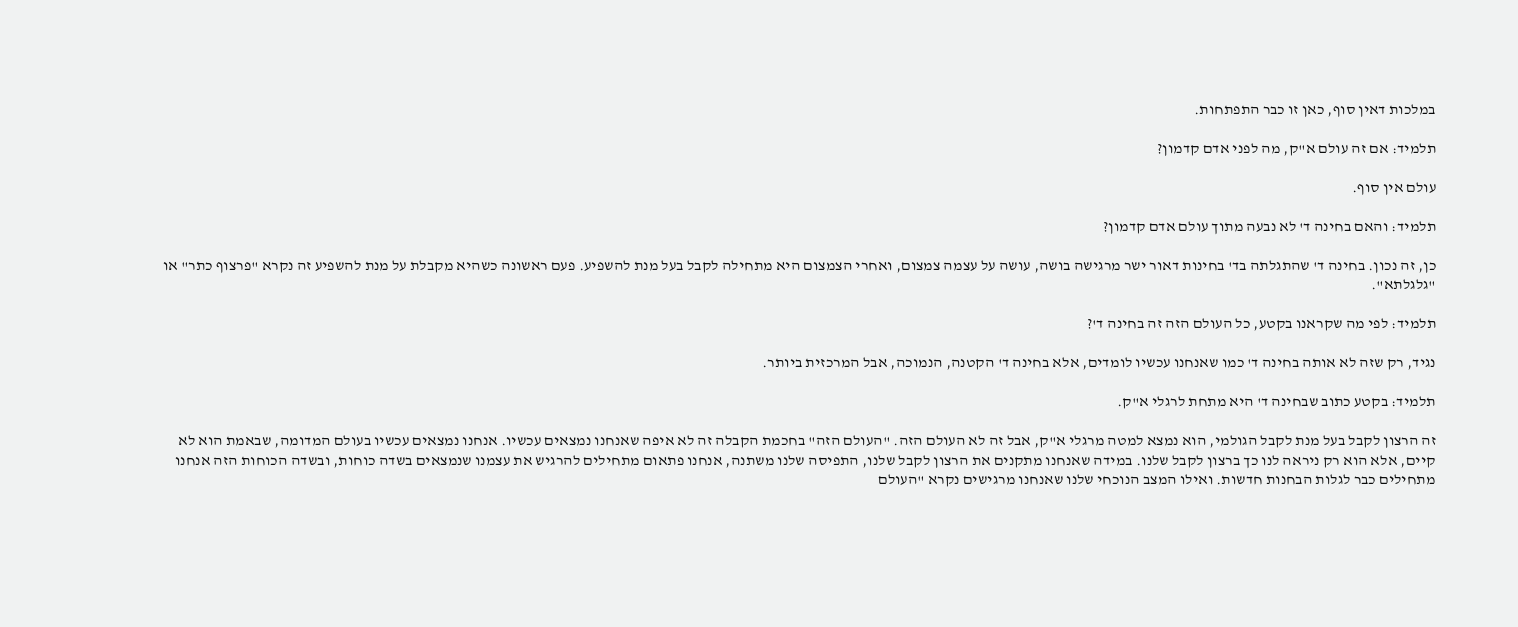במלכות דאין סוף, כאן זו כבר התפתחות.

תלמיד: אם זה עולם א"ק, מה לפני אדם קדמון?

עולם אין סוף.

תלמיד: והאם בחינה ד' לא נבעה מתוך עולם אדם קדמון?

כן, זה נכון. בחינה ד' שהתגלתה בד' בחינות דאור ישר מרגישה בושה, עושה על עצמה צמצום, ואחרי הצמצום היא מתחילה לקבל בעל מנת להשפיע. פעם ראשונה כשהיא מקבלת על מנת להשפיע זה נקרא "פרצוף כתר" או "גלגלתא".

תלמיד: לפי מה שקראנו בקטע, כל העולם הזה זה בחינה ד'?

נגיד, רק שזה לא אותה בחינה ד' כמו שאנחנו עכשיו לומדים, אלא בחינה ד' הקטנה, הנמוכה, אבל המרכזית ביותר.

תלמיד: בקטע כתוב שבחינה ד' היא מתחת לרגלי א"ק.

זה הרצון לקבל בעל מנת לקבל הגולמי, הוא נמצא למטה מרגלי א"ק, אבל זה לא העולם הזה. "העולם הזה" בחכמת הקבלה זה לא איפה שאנחנו נמצאים עכשיו. אנחנו נמצאים עכשיו בעולם המדומה, שבאמת הוא לא קיים, אלא הוא רק ניראה לנו כך ברצון לקבל שלנו. במידה שאנחנו מתקנים את הרצון לקבל שלנו, התפיסה שלנו משתנה, אנחנו פתאום מתחילים להרגיש את עצמנו שנמצאים בשדה כוחות, ובשדה הכוחות הזה אנחנו מתחילים כבר לגלות הבחנות חדשות. ואילו המצב הנוכחי שלנו שאנחנו מרגישים נקרא "העולם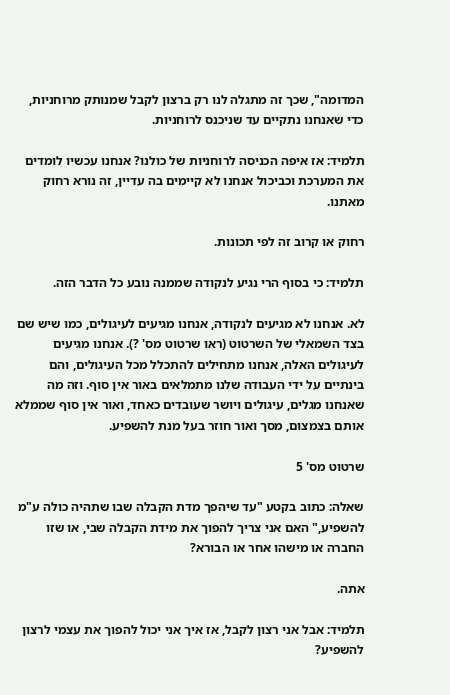המדומה", שכך זה מתגלה לנו רק ברצון לקבל שמנותק מרוחניות, כדי שאנחנו נתקיים עד שניכנס לרוחניות.

תלמיד: אז איפה הכניסה לרוחניות של כולנו? אנחנו עכשיו לומדים את המערכת וכביכול אנחנו לא קיימים בה עדיין, זה נורא רחוק מאתנו.

רחוק או קרוב זה לפי תכונות.

תלמיד: כי בסוף הרי נגיע לנקודה שממנה נובע כל הדבר הזה.

לא. אנחנו לא מגיעים לנקודה, אנחנו מגיעים לעיגולים, כמו שיש שם בצד השמאלי של השרטוט (ראו שרטוט מס' ?). אנחנו מגיעים לעיגולים האלה, אנחנו מתחילים להתכלל מכל העיגולים, והם בינתיים על ידי העבודה שלנו מתמלאים באור אין סוף. וזה מה שאנחנו מגלים, עיגולים ויושר שעובדים כאחד, ואור אין סוף שממלא אותם בצמצום, מסך ואור חוזר בעל מנת להשפיע.

שרטוט מס' 5

שאלה: כתוב בקטע "עד שיהפך מדת הקבלה שבו שתהיה כולה ע"מ להשפיע," האם אני צריך להפוך את מידת הקבלה שבי, או שזו החברה או מישהו אחר או הבורא?

אתה.

תלמיד: אבל אני רצון לקבל, אז איך אני יכול להפוך את עצמי לרצון להשפיע?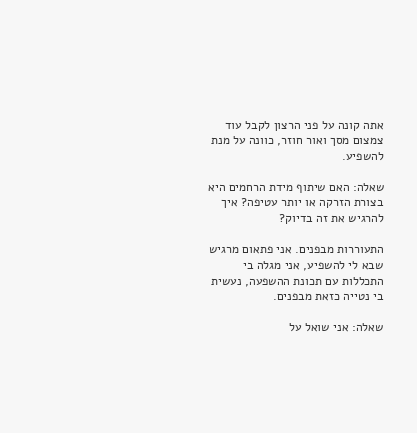אתה קונה על פני הרצון לקבל עוד צמצום מסך ואור חוזר, כוונה על מנת להשפיע.

שאלה: האם שיתוף מידת הרחמים היא בצורת הזרקה או יותר עטיפה? איך להרגיש את זה בדיוק?

התעוררות מבפנים. אני פתאום מרגיש שבא לי להשפיע, אני מגלה בי התכללות עם תכונת ההשפעה, נעשית בי נטייה כזאת מבפנים.

שאלה: אני שואל על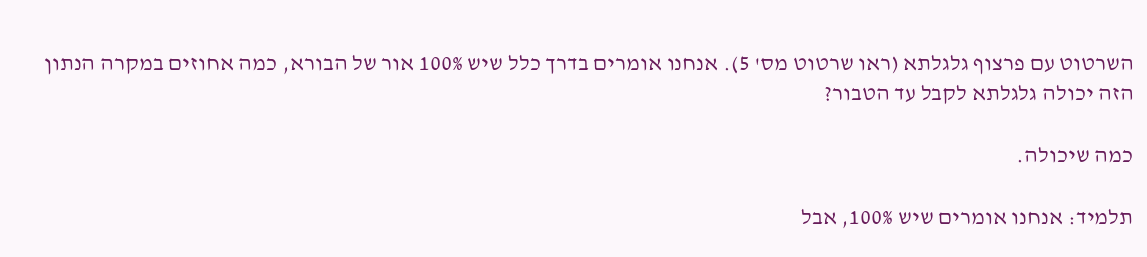השרטוט עם פרצוף גלגלתא (ראו שרטוט מס' 5). אנחנו אומרים בדרך כלל שיש 100% אור של הבורא, כמה אחוזים במקרה הנתון הזה יכולה גלגלתא לקבל עד הטבור?

כמה שיכולה.

תלמיד: אנחנו אומרים שיש 100%, אבל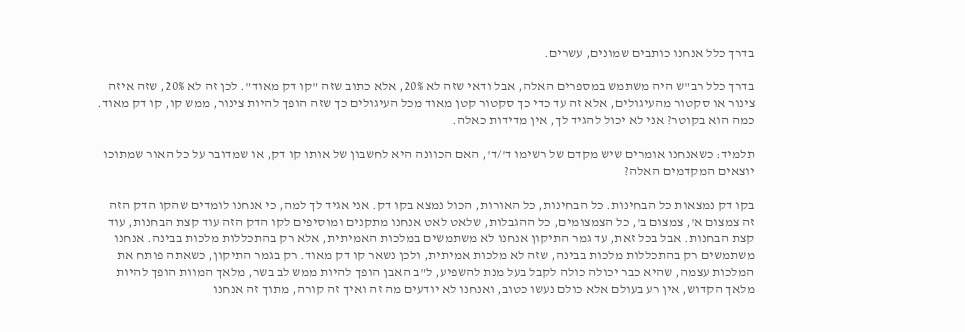בדרך כלל אנחנו כותבים שמונים, עשרים.

בדרך כלל רב"ש היה משתמש במספרים האלה, אבל ודאי שזה לא 20%, אלא כתוב שזה "קו דק מאוד". לכן זה לא 20%, שזה איזה צינור או סקטור מהעיגולים, אלא זה עד כדי כך סקטור קטן מאוד מכל העיגולים כך שזה הופך להיות צינור, ממש קו, קו דק מאוד. כמה הוא בקוטר? אני לא יכול להגיד לך, אין מדידות כאלה.

תלמיד: כשאנחנו אומרים שיש מקדם של רשימו ד'/ד', האם הכוונה היא לחשבון של אותו קו דק, או שמדובר על כל האור שמתוכו יוצאים המקדמים האלה?

בקו דק נמצאות כל הבחינות. כל הבחינות, כל האורות, הכול נמצא בקו דק. אני אגיד לך למה, כי אנחנו לומדים שהקו הדק הזה זה צמצום א', צמצום ב', כל הצמצומים, כל ההגבלות, שלאט לאט אנחנו מתקנים ומוסיפים לקו הדק הזה עוד קצת הבחנות, עוד קצת הבחנות. אבל בכל זאת, עד גמר התיקון אנחנו לא משתמשים במלכות האמיתית, אלא רק בהתכללות מלכות בבינה. אנחנו משתמשים רק בהתכללות מלכות בבינה, שזה לא מלכות אמיתית, ולכן נשאר קו דק מאוד. רק בגמר התיקון, כשאתה פותח את המלכות עצמה, שהיא כבר יכולה כולה לקבל בעל מנת להשפיע, ל"ב האבן הופך להיות ממש לב בשר, מלאך המוות הופך להיות מלאך הקדוש, אין רע בעולם אלא כולם נעשו כטוב, ואנחנו לא יודעים מה זה ואיך זה קורה, מתוך זה אנחנו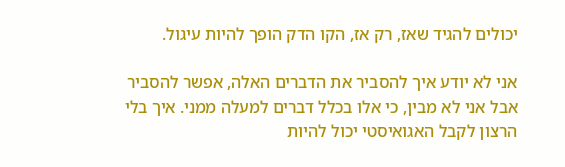יכולים להגיד שאז, רק אז, הקו הדק הופך להיות עיגול.

אני לא יודע איך להסביר את הדברים האלה, אפשר להסביר אבל אני לא מבין, כי אלו בכלל דברים למעלה ממני. איך בלי הרצון לקבל האגואיסטי יכול להיות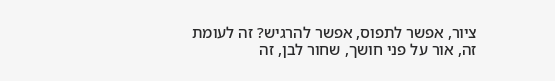ציור, אפשר לתפוס, אפשר להרגיש? זה לעומת זה, אור על פני חושך, שחור לבן, זה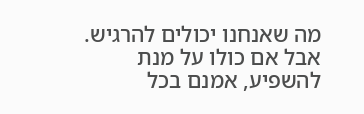מה שאנחנו יכולים להרגיש. אבל אם כולו על מנת להשפיע, אמנם בכל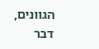הגוונים, דבר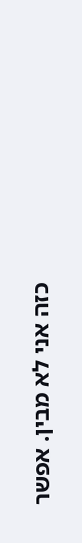כזה אני לא מבין. אפשר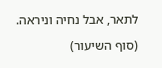לתאר, אבל נחיה וניראה.

(סוף השיעור)